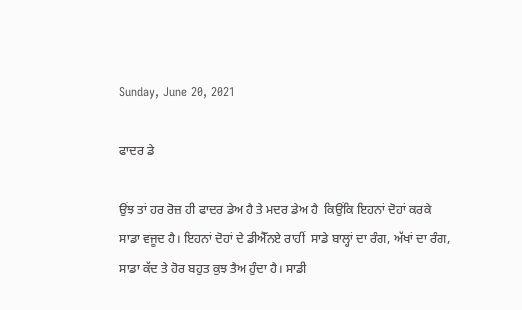Sunday, June 20, 2021

ਫਾਦਰ ਡੇ

ਉਂਝ ਤਾਂ ਹਰ ਰੋਜ਼ ਹੀ ਫਾਦਰ ਡੇਅ ਹੈ ਤੇ ਮਦਰ ਡੇਅ ਹੈ  ਕਿਉਂਕਿ ਇਹਨਾਂ ਦੋਹਾਂ ਕਰਕੇ ਸਾਡਾ ਵਜੂਦ ਹੈ। ਇਹਨਾਂ ਦੋਹਾਂ ਦੇ ਡੀਐੱਨਏ ਰਾਹੀਂ  ਸਾਡੇ ਬਾਲ੍ਹਾਂ ਦਾ ਰੰਗ, ਅੱਖਾਂ ਦਾ ਰੰਗ, ਸਾਡਾ ਕੱਦ ਤੇ ਹੋਰ ਬਹੁਤ ਕੁਝ ਤੈਅ ਹੁੰਦਾ ਹੈ। ਸਾਡੀ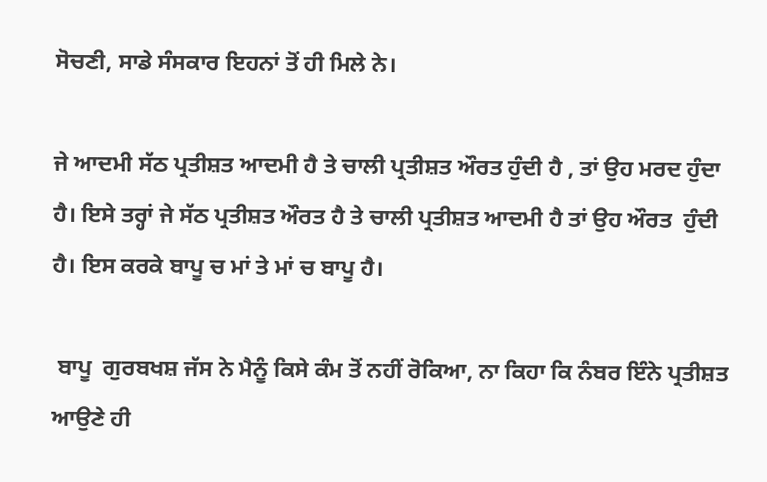ਸੋਚਣੀ, ਸਾਡੇ ਸੰਸਕਾਰ ਇਹਨਾਂ ਤੋਂ ਹੀ ਮਿਲੇ ਨੇ।

ਜੇ ਆਦਮੀ ਸੱਠ ਪ੍ਰਤੀਸ਼ਤ ਆਦਮੀ ਹੈ ਤੇ ਚਾਲੀ ਪ੍ਰਤੀਸ਼ਤ ਔਰਤ ਹੁੰਦੀ ਹੈ , ਤਾਂ ਉਹ ਮਰਦ ਹੁੰਦਾ ਹੈ। ਇਸੇ ਤਰ੍ਹਾਂ ਜੇ ਸੱਠ ਪ੍ਰਤੀਸ਼ਤ ਔਰਤ ਹੈ ਤੇ ਚਾਲੀ ਪ੍ਰਤੀਸ਼ਤ ਆਦਮੀ ਹੈ ਤਾਂ ਉਹ ਔਰਤ  ਹੁੰਦੀ ਹੈ। ਇਸ ਕਰਕੇ ਬਾਪੂ ਚ ਮਾਂ ਤੇ ਮਾਂ ਚ ਬਾਪੂ ਹੈ।

 ਬਾਪੂ  ਗੁਰਬਖਸ਼ ਜੱਸ ਨੇ ਮੈਨੂੰ ਕਿਸੇ ਕੰਮ ਤੋਂ ਨਹੀਂ ਰੋਕਿਆ, ਨਾ ਕਿਹਾ ਕਿ ਨੰਬਰ ਇੰਨੇ ਪ੍ਰਤੀਸ਼ਤ ਆਉਣੇ ਹੀ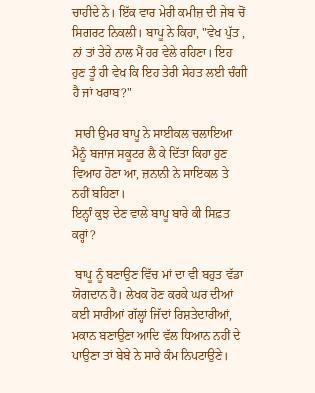ਚਾਹੀਦੇ ਨੇ। ਇੱਕ ਵਾਰ ਮੇਰੀ ਕਮੀਜ਼ ਦੀ ਜੇਬ ਚੋਂ ਸਿਗਰਟ ਨਿਕਲੀ। ਬਾਪੂ ਨੇ ਕਿਹਾ, "ਵੇਖ ਪੁੱਤ , ਨਾਂ ਤਾਂ ਤੇਰੇ ਨਾਲ ਮੈਂ ਹਰ ਵੇਲੇ ਰਹਿਣਾ। ਇਹ ਹੁਣ ਤੂੰ ਹੀ ਵੇਖ ਕਿ ਇਹ ਤੇਰੀ ਸੇਹਤ ਲਈ ਚੰਗੀ ਹੈ ਜਾਂ ਖਰਾਬ?"

 ਸਾਰੀ ਉਮਰ ਬਾਪੂ ਨੇ ਸਾਈਕਲ ਚਲਾਇਆ ਮੈਨੂੰ ਬਜਾਜ ਸਕੂਟਰ ਲੈ ਕੇ ਦਿੱਤਾ ਕਿਹਾ ਹੁਣ ਵਿਆਹ ਹੋਣਾ ਆ, ਜ਼ਨਾਨੀ ਨੇ ਸਾਇਕਲ ਤੇ ਨਹੀਂ ਬਹਿਣਾ।
ਇਨ੍ਹਾੰ ਕੁਝ ਦੇਣ ਵਾਲੇ ਬਾਪੂ ਬਾਰੇ ਕੀ ਸਿਫ਼ਤ ਕਰ੍ਹਾਂ?

 ਬਾਪੂ ਨੂੰ ਬਣਾਉਣ ਵਿੱਚ ਮਾਂ ਦਾ ਵੀ ਬਹੁਤ ਵੱਡਾ ਯੋਗਦਾਨ ਹੈ। ਲੇਖਕ ਹੋਣ ਕਰਕੇ ਘਰ ਦੀਆਂ ਕਈ ਸਾਰੀਆਂ ਗੱਲ੍ਹਾਂ ਜਿੱਦਾਂ ਰਿਸ਼ਤੇਦਾਰੀਆਂ, ਮਕਾਨ ਬਣਾਉਣਾ ਆਦਿ ਵੱਲ ਧਿਆਨ ਨਹੀਂ ਦੇ ਪਾਉਣਾ ਤਾਂ ਬੇਬੇ ਨੇ ਸਾਰੇ ਕੰਮ ਨਿਪਟਾਉਣੇ।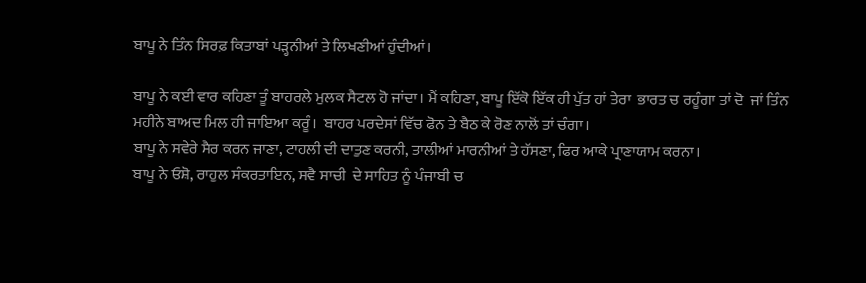ਬਾਪੂ ਨੇ ਤਿੰਨ ਸਿਰਫ਼ ਕਿਤਾਬਾਂ ਪੜ੍ਹਨੀਆਂ ਤੇ ਲਿਖਣੀਆਂ ਹੁੰਦੀਆਂ।

ਬਾਪੂ ਨੇ ਕਈ ਵਾਰ ਕਹਿਣਾ ਤੂੰ ਬਾਹਰਲੇ ਮੁਲਕ ਸੈਟਲ ਹੋ ਜਾਂਦਾ। ਮੈਂ ਕਹਿਣਾ, ਬਾਪੂ ਇੱਕੋ ਇੱਕ ਹੀ ਪੁੱਤ ਹਾਂ ਤੇਰਾ  ਭਾਰਤ ਚ ਰਹੂੰਗਾ ਤਾਂ ਦੋ  ਜਾਂ ਤਿੰਨ ਮਹੀਨੇ ਬਾਅਦ ਮਿਲ ਹੀ ਜਾਇਆ ਕਰੂੰ।  ਬਾਹਰ ਪਰਦੇਸਾਂ ਵਿੱਚ ਫੋਨ ਤੇ ਬੈਠ ਕੇ ਰੋਣ ਨਾਲੋਂ ਤਾਂ ਚੰਗਾ।
ਬਾਪੂ ਨੇ ਸਵੇਰੇ ਸੈਰ ਕਰਨ ਜਾਣਾ, ਟਾਹਲੀ ਦੀ ਦਾਤੁਣ ਕਰਨੀ, ਤਾਲੀਆਂ ਮਾਰਨੀਆਂ ਤੇ ਹੱਸਣਾ, ਫਿਰ ਆਕੇ ਪ੍ਰਾਣਾਯਾਮ ਕਰਨਾ।
ਬਾਪੂ ਨੇ ਓਸ਼ੋ, ਰਾਹੁਲ ਸੰਕਰਤਾਇਨ, ਸਵੈ ਸਾਚੀ  ਦੇ ਸਾਹਿਤ ਨੂੰ ਪੰਜਾਬੀ ਚ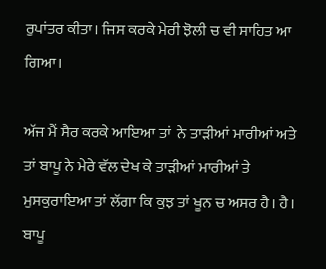ਰੁਪਾਂਤਰ ਕੀਤਾ। ਜਿਸ ਕਰਕੇ ਮੇਰੀ ਝੋਲੀ ਚ ਵੀ ਸਾਹਿਤ ਆ ਗਿਆ।

ਅੱਜ ਮੈਂ ਸੈਰ ਕਰਕੇ ਆਇਆ ਤਾਂ  ਨੇ ਤਾੜੀਆਂ ਮਾਰੀਆਂ ਅਤੇ ਤਾਂ ਬਾਪੂ ਨੇ ਮੇਰੇ ਵੱਲ ਦੇਖ ਕੇ ਤਾੜੀਆਂ ਮਾਰੀਆਂ ਤੇ ਮੁਸਕੁਰਾਇਆ ਤਾਂ ਲੱਗਾ ਕਿ ਕੁਝ ਤਾਂ ਖੂਨ ਚ ਅਸਰ ਹੈ। ਹੈ। ਬਾਪੂ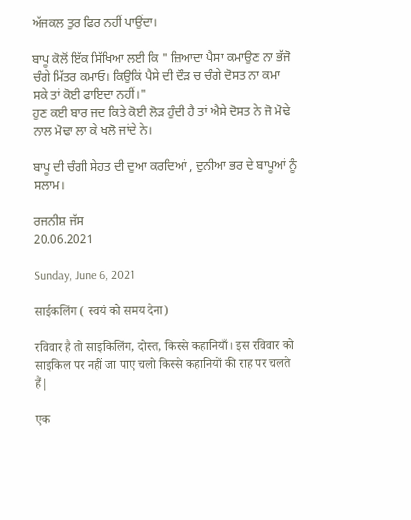ਅੱਜਕਲ ਤੁਰ ਫਿਰ ਨਹੀਂ ਪਾਉਂਦਾ।

ਬਾਪੂ ਕੋਲੋਂ ਇੱਕ ਸਿੱਖਿਆ ਲਈ ਕਿ " ਜ਼ਿਆਦਾ ਪੈਸਾ ਕਮਾਉਣ ਨਾ ਭੱਜੋ ਚੰਗੇ ਮਿੱਤਰ ਕਮਾਓ। ਕਿਉਕਿਂ ਪੈਸੇ ਦੀ ਦੌਡ਼ ਚ ਚੰਗੇ ਦੋਸਤ ਨਾ ਕਮਾ ਸਕੇ ਤਾਂ ਕੋਈ ਫਾਇਦਾ ਨਹੀਂ।"
ਹੁਣ ਕਈ ਬਾਰ ਜਦ ਕਿਤੇ ਕੋਈ ਲੋਡ਼ ਹੁੰਦੀ ਹੈ ਤਾਂ ਐਸੇ ਦੋਸਤ ਨੇ ਜੋ ਮੋਢੇ ਨਾਲ ਮੋਢਾ ਲਾ ਕੇ ਖਲੋ ਜਾਂਦੇ ਨੇ।

ਬਾਪੂ ਦੀ ਚੰਗੀ ਸੇਹਤ ਦੀ ਦੁਆ ਕਰਦਿਆਂ , ਦੁਨੀਆ ਭਰ ਦੇ ਬਾਪੂਆਂ ਨੂੰ ਸਲਾਮ।

ਰਜਨੀਸ਼ ਜੱਸ
20.06.2021

Sunday, June 6, 2021

साईकलिंग ( स्वयं को समय देना)

रविवार है तो साइकिलिंग, दोस्त, किस्से कहानियाँ। इस रविवार को साइकिल पर नहीं जा पाए चलो किस्से कहानियों की राह पर चलते हैं|

एक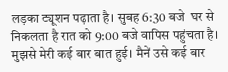लड़का ट्यूशन पढ़ाता है। सुबह 6:30 बजे  घर से निकलता है रात को 9:00 बजे वापिस पहुंचता है। मुझसे मेरी कई बार बात हुई। मैनें उसे कई बार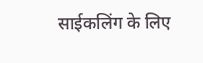साईकलिंग के लिए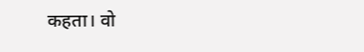कहता। वो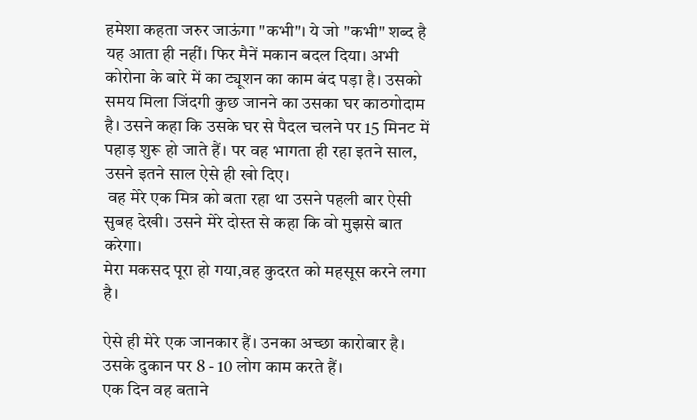हमेशा कहता जरुर जाऊंगा "कभी"। ये जो "कभी" शब्द है यह आता ही नहीं। फिर मैनें मकान बदल दिया। अभी कोरोना के बारे में का ट्यूशन का काम बंद पड़ा है। उसको समय मिला जिंदगी कुछ जानने का उसका घर काठगोदाम है। उसने कहा कि उसके घर से पैदल चलने पर 15 मिनट में पहाड़ शुरू हो जाते हैं। पर वह भागता ही रहा इतने साल, उसने इतने साल ऐसे ही खो दिए।
 वह मेरे एक मित्र को बता रहा था उसने पहली बार ऐसी सुबह देखी। उसने मेरे दोस्त से कहा कि वो मुझसे बात करेगा।
मेरा मकसद पूरा हो गया,वह कुदरत को महसूस करने लगा है।

ऐसे ही मेरे एक जानकार हैं। उनका अच्छा कारोबार है।  उसके दुकान पर 8 - 10 लोग काम करते हैं।
एक दिन वह बताने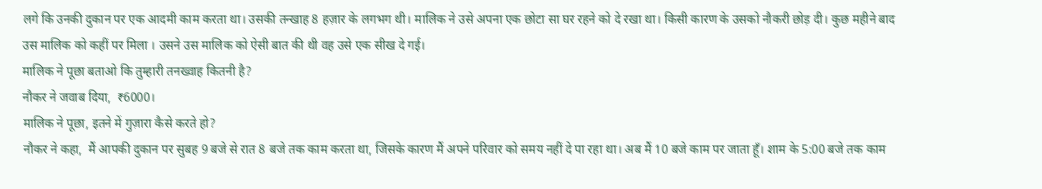लगे कि उनकी दुकान पर एक आदमी काम करता था। उसकी तन्खाह 8 हज़ार के लगभग थी। मालिक ने उसे अपना एक छोटा सा घर रहने को दे रखा था। किसी कारण के उसको नौकरी छोड़ दी। कुछ महीने बाद उस मालिक को कहीं पर मिला । उसने उस मालिक को ऐसी बात की थी वह उसे एक सीख दे गई।
मालिक ने पूछा बताओ कि तुम्हारी तनख्वाह कितनी है?
नौकर ने जवाब दिया,  ₹6000।
मालिक ने पूछा, इतने में गुज़ारा कैसे करते हो?
नौकर ने कहा,  मैं आपकी दुकान पर सुबह 9 बजे से रात 8 बजे तक काम करता था, जिसके कारण मैं अपने परिवार को समय नहीं दे पा रहा था। अब मैं 10 बजे काम पर जाता हूँ। शाम के 5:00 बजे तक काम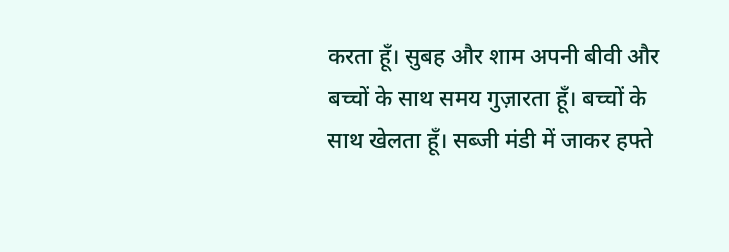करता हूँ। सुबह और शाम अपनी बीवी और बच्चों के साथ समय गुज़ारता हूँ। बच्चों के साथ खेलता हूँ। सब्जी मंडी में जाकर हफ्ते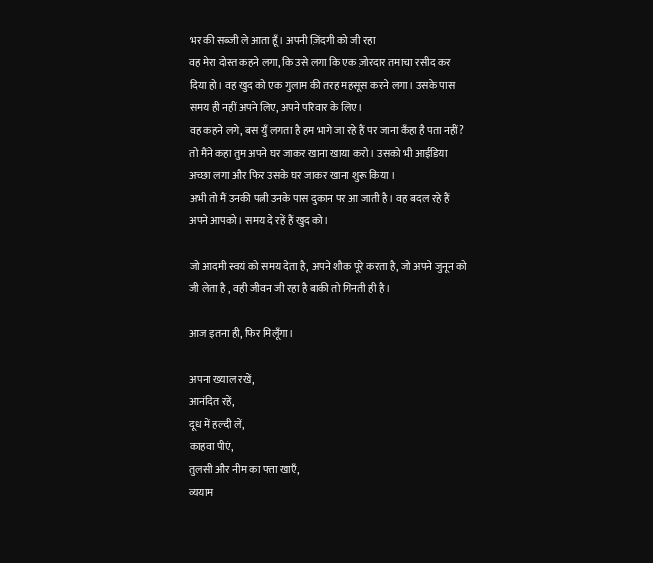भर की सब्जी ले आता हूँ। अपनी ज़िंदगी को जी रहा
वह मेरा दोस्त कहने लगा, कि उसे लगा कि एक ज़ोरदार तमाचा रसीद कर दिया हो। वह खुद को एक गुलाम की तरह महसूस करने लगा। उसके पास समय ही नहीं अपने लिए, अपने परिवार के लिए।
वह कहने लगे, बस युँ लगता है हम भागे जा रहे हैं पर जाना कँहा है पता नहीं?
तो मैंने कहा तुम अपने घर जाकर खाना खाया करो। उसको भी आईडिया अच्छा लगा और फिर उसके घर जाकर खाना शुरू किया ।
अभी तो मैं उनकी पत्नी उनके पास दुकान पर आ जाती है। वह बदल रहे हैं अपने आपको। समय दे रहें हैं खुद को।

जो आदमी स्वयं को समय देता है, अपने शौक पूरे करता है, जो अपने जुनून को जी लेता है , वही जीवन जी रहा है बाकी तो गिनती ही है।

आज इतना ही, फिर मिलूँगा।

अपना ख्याल रखें,
आनंदित रहें,
दूध में हल्दी लें,
काहवा पीएं,
तुलसी और नीम का पत्ता खाएँ,
व्ययाम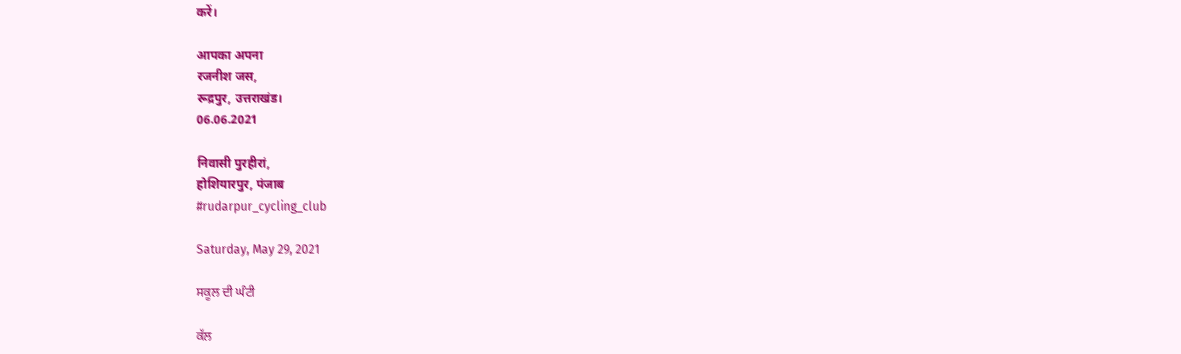करें।

आपका अपना
रजनीश जस,
रूद्रपुर, उत्तराखंड।
06.06.2021

निवासी पुरहीरां,
होशियारपुर, पंजाब
#rudarpur_cycling_club

Saturday, May 29, 2021

ਸਕੂਲ ਦੀ ਘੰਟੀ

ਕੱਲ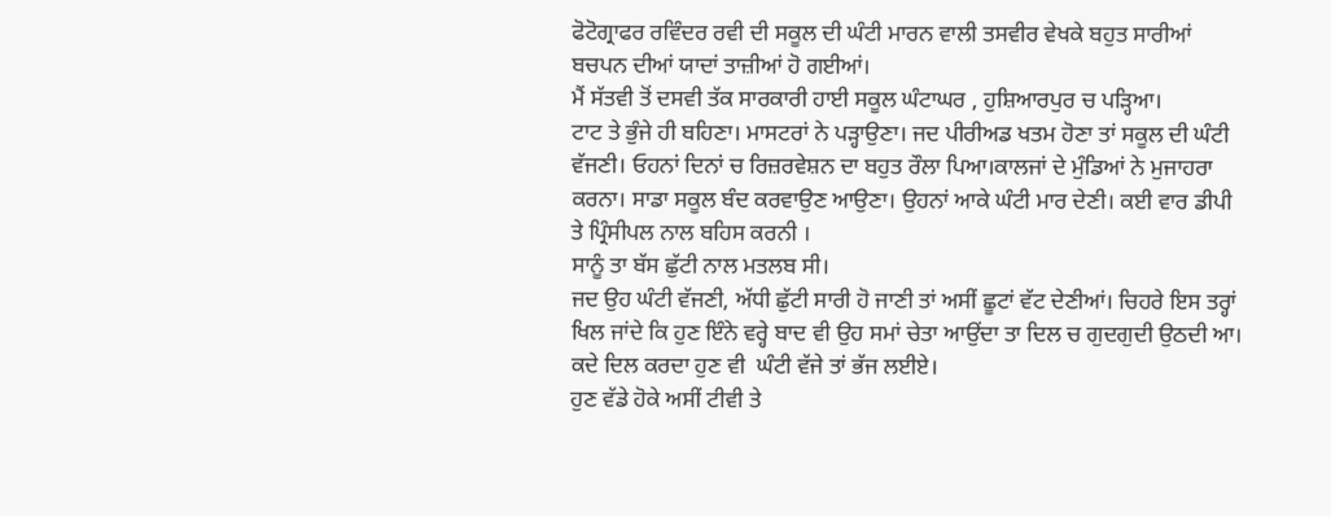ਫੋਟੋਗ੍ਰਾਫਰ ਰਵਿੰਦਰ ਰਵੀ ਦੀ ਸਕੂਲ ਦੀ ਘੰਟੀ ਮਾਰਨ ਵਾਲੀ ਤਸਵੀਰ ਵੇਖਕੇ ਬਹੁਤ ਸਾਰੀਆਂ ਬਚਪਨ ਦੀਆਂ ਯਾਦਾਂ ਤਾਜ਼ੀਆਂ ਹੋ ਗਈਆਂ।
ਮੈਂ ਸੱਤਵੀ ਤੋਂ ਦਸਵੀ ਤੱਕ ਸਾਰਕਾਰੀ ਹਾਈ ਸਕੂਲ ਘੰਟਾਘਰ , ਹੁਸ਼ਿਆਰਪੁਰ ਚ ਪੜ੍ਹਿਆ।
ਟਾਟ ਤੇ ਭੁੰਜੇ ਹੀ ਬਹਿਣਾ। ਮਾਸਟਰਾਂ ਨੇ ਪੜ੍ਹਾਉਣਾ। ਜਦ ਪੀਰੀਅਡ ਖਤਮ ਹੋਣਾ ਤਾਂ ਸਕੂਲ ਦੀ ਘੰਟੀ ਵੱਜਣੀ। ਓਹਨਾਂ ਦਿਨਾਂ ਚ ਰਿਜ਼ਰਵੇਸ਼ਨ ਦਾ ਬਹੁਤ ਰੌਲਾ ਪਿਆ।ਕਾਲਜਾਂ ਦੇ ਮੁੰਡਿਆਂ ਨੇ ਮੁਜਾਹਰਾ ਕਰਨਾ। ਸਾਡਾ ਸਕੂਲ ਬੰਦ ਕਰਵਾਉਣ ਆਉਣਾ। ਉਹਨਾਂ ਆਕੇ ਘੰਟੀ ਮਾਰ ਦੇਣੀ। ਕਈ ਵਾਰ ਡੀਪੀ ਤੇ ਪ੍ਰਿੰਸੀਪਲ ਨਾਲ ਬਹਿਸ ਕਰਨੀ ।
ਸਾਨੂੰ ਤਾ ਬੱਸ ਛੁੱਟੀ ਨਾਲ ਮਤਲਬ ਸੀ।
ਜਦ ਉਹ ਘੰਟੀ ਵੱਜਣੀ, ਅੱਧੀ ਛੁੱਟੀ ਸਾਰੀ ਹੋ ਜਾਣੀ ਤਾਂ ਅਸੀਂ ਛੂਟਾਂ ਵੱਟ ਦੇਣੀਆਂ। ਚਿਹਰੇ ਇਸ ਤਰ੍ਹਾਂ ਖਿਲ ਜਾਂਦੇ ਕਿ ਹੁਣ ਇੰਨੇ ਵਰ੍ਹੇ ਬਾਦ ਵੀ ਉਹ ਸਮਾਂ ਚੇਤਾ ਆਉਂਦਾ ਤਾ ਦਿਲ ਚ ਗੁਦਗੁਦੀ ਉਠਦੀ ਆ।
ਕਦੇ ਦਿਲ ਕਰਦਾ ਹੁਣ ਵੀ  ਘੰਟੀ ਵੱਜੇ ਤਾਂ ਭੱਜ ਲਈਏ।
ਹੁਣ ਵੱਡੇ ਹੋਕੇ ਅਸੀਂ ਟੀਵੀ ਤੇ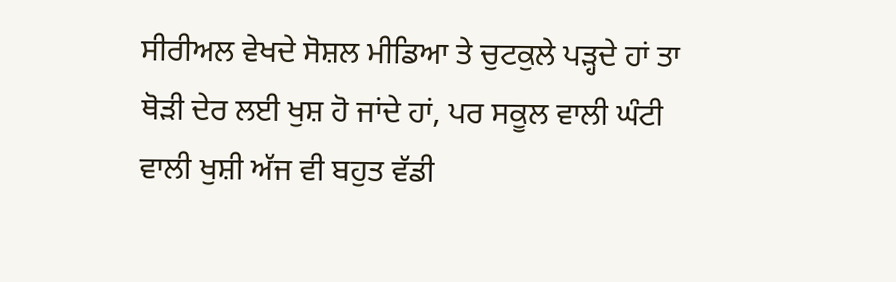ਸੀਰੀਅਲ ਵੇਖਦੇ ਸੋਸ਼ਲ ਮੀਡਿਆ ਤੇ ਚੁਟਕੁਲੇ ਪੜ੍ਹਦੇ ਹਾਂ ਤਾ ਥੋੜੀ ਦੇਰ ਲਈ ਖੁਸ਼ ਹੋ ਜਾਂਦੇ ਹਾਂ, ਪਰ ਸਕੂਲ ਵਾਲੀ ਘੰਟੀ ਵਾਲੀ ਖੁਸ਼ੀ ਅੱਜ ਵੀ ਬਹੁਤ ਵੱਡੀ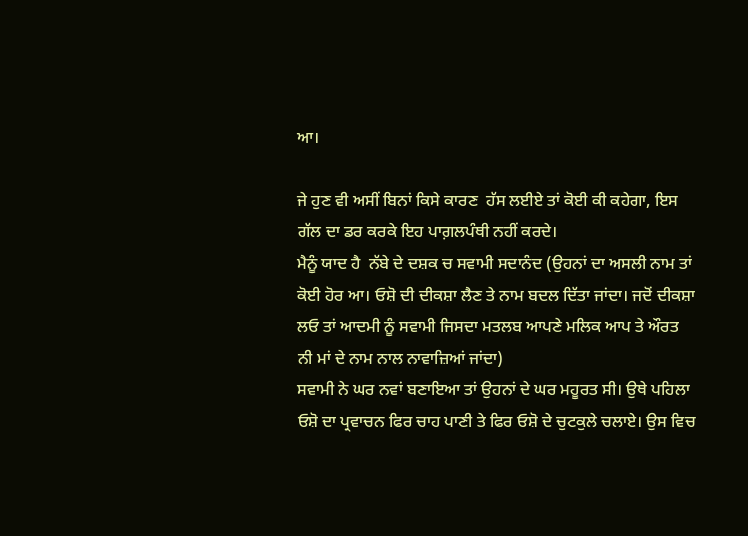ਆ।

ਜੇ ਹੁਣ ਵੀ ਅਸੀਂ ਬਿਨਾਂ ਕਿਸੇ ਕਾਰਣ  ਹੱਸ ਲਈਏ ਤਾਂ ਕੋਈ ਕੀ ਕਹੇਗਾ, ਇਸ ਗੱਲ ਦਾ ਡਰ ਕਰਕੇ ਇਹ ਪਾਗ਼ਲਪੰਥੀ ਨਹੀਂ ਕਰਦੇ।
ਮੈਨੂੰ ਯਾਦ ਹੈ  ਨੱਬੇ ਦੇ ਦਸ਼ਕ ਚ ਸਵਾਮੀ ਸਦਾਨੰਦ (ਉਹਨਾਂ ਦਾ ਅਸਲੀ ਨਾਮ ਤਾਂ ਕੋਈ ਹੋਰ ਆ। ਓਸ਼ੋ ਦੀ ਦੀਕਸ਼ਾ ਲੈਣ ਤੇ ਨਾਮ ਬਦਲ ਦਿੱਤਾ ਜਾਂਦਾ। ਜਦੋਂ ਦੀਕਸ਼ਾ ਲਓ ਤਾਂ ਆਦਮੀ ਨੂੰ ਸਵਾਮੀ ਜਿਸਦਾ ਮਤਲਬ ਆਪਣੇ ਮਲਿਕ ਆਪ ਤੇ ਔਰਤ ਨੀ ਮਾਂ ਦੇ ਨਾਮ ਨਾਲ ਨਾਵਾਜ਼ਿਆਂ ਜਾਂਦਾ)
ਸਵਾਮੀ ਨੇ ਘਰ ਨਵਾਂ ਬਣਾਇਆ ਤਾਂ ਉਹਨਾਂ ਦੇ ਘਰ ਮਹੂਰਤ ਸੀ। ਉਥੇ ਪਹਿਲਾ ਓਸ਼ੋ ਦਾ ਪ੍ਰਵਾਚਨ ਫਿਰ ਚਾਹ ਪਾਣੀ ਤੇ ਫਿਰ ਓਸ਼ੋ ਦੇ ਚੁਟਕੁਲੇ ਚਲਾਏ। ਉਸ ਵਿਚ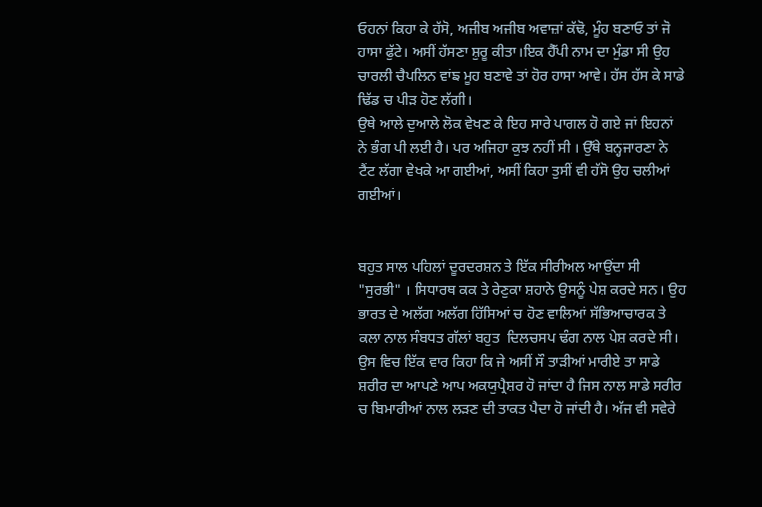ਓਹਨਾਂ ਕਿਹਾ ਕੇ ਹੱਸੋ, ਅਜੀਬ ਅਜੀਬ ਅਵਾਜ਼ਾਂ ਕੱਢੋ, ਮੂੰਹ ਬਣਾਓ ਤਾਂ ਜੋ ਹਾਸਾ ਫੁੱਟੇ। ਅਸੀਂ ਹੱਸਣਾ ਸ਼ੁਰੂ ਕੀਤਾ।ਇਕ ਹੈੱਪੀ ਨਾਮ ਦਾ ਮੁੰਡਾ ਸੀ ਉਹ ਚਾਰਲੀ ਚੈਪਲਿਨ ਵਾਂਙ ਮੂਹ ਬਣਾਵੇ ਤਾਂ ਹੋਰ ਹਾਸਾ ਆਵੇ। ਹੱਸ ਹੱਸ ਕੇ ਸਾਡੇ ਢਿੱਡ ਚ ਪੀੜ ਹੋਣ ਲੱਗੀ।
ਉਥੇ ਆਲੇ ਦੁਆਲੇ ਲੋਕ ਵੇਖਣ ਕੇ ਇਹ ਸਾਰੇ ਪਾਗਲ ਹੋ ਗਏ ਜਾਂ ਇਹਨਾਂ ਨੇ ਭੰਗ ਪੀ ਲਈ ਹੈ। ਪਰ ਅਜਿਹਾ ਕੁਝ ਨਹੀਂ ਸੀ । ਉੱਥੇ ਬਨ੍ਹਜਾਰਣਾ ਨੇ ਟੈਂਟ ਲੱਗਾ ਵੇਖਕੇ ਆ ਗਈਆਂ, ਅਸੀਂ ਕਿਹਾ ਤੁਸੀਂ ਵੀ ਹੱਸੋ ਉਹ ਚਲੀਆਂ ਗਈਆਂ।


ਬਹੁਤ ਸਾਲ ਪਹਿਲਾਂ ਦੂਰਦਰਸ਼ਨ ਤੇ ਇੱਕ ਸੀਰੀਅਲ ਆਉਂਦਾ ਸੀ "ਸੁਰਭੀ" । ਸਿਧਾਰਥ ਕਕ ਤੇ ਰੇਣੁਕਾ ਸ਼ਹਾਨੇ ਉਸਨੂੰ ਪੇਸ਼ ਕਰਦੇ ਸਨ। ਉਹ ਭਾਰਤ ਦੇ ਅਲੱਗ ਅਲੱਗ ਹਿੱਸਿਆਂ ਚ ਹੋਣ ਵਾਲਿਆਂ ਸੱਭਿਆਚਾਰਕ ਤੇ ਕਲਾ ਨਾਲ ਸੰਬਧਤ ਗੱਲਾਂ ਬਹੁਤ  ਦਿਲਚਸਪ ਢੰਗ ਨਾਲ ਪੇਸ਼ ਕਰਦੇ ਸੀ।  ਉਸ ਵਿਚ ਇੱਕ ਵਾਰ ਕਿਹਾ ਕਿ ਜੇ ਅਸੀਂ ਸੌ ਤਾੜੀਆਂ ਮਾਰੀਏ ਤਾ ਸਾਡੇ ਸ਼ਰੀਰ ਦਾ ਆਪਣੇ ਆਪ ਅਕਯੁਪ੍ਰੈਸ਼ਰ ਹੋ ਜਾਂਦਾ ਹੈ ਜਿਸ ਨਾਲ ਸਾਡੇ ਸਰੀਰ ਚ ਬਿਮਾਰੀਆਂ ਨਾਲ ਲਡ਼ਣ ਦੀ ਤਾਕਤ ਪੈਦਾ ਹੋ ਜਾਂਦੀ ਹੈ। ਅੱਜ ਵੀ ਸਵੇਰੇ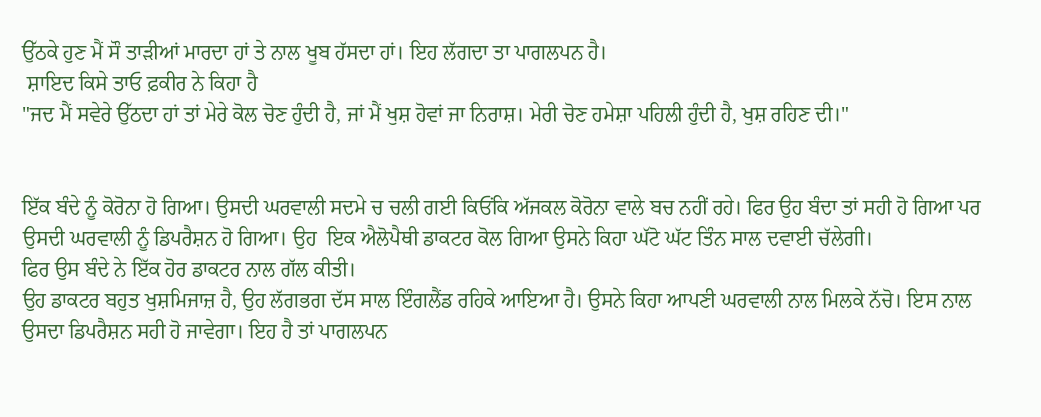ਉੱਠਕੇ ਹੁਣ ਮੈਂ ਸੌ ਤਾੜੀਆਂ ਮਾਰਦਾ ਹਾਂ ਤੇ ਨਾਲ ਖੂਬ ਹੱਸਦਾ ਹਾਂ। ਇਹ ਲੱਗਦਾ ਤਾ ਪਾਗਲਪਨ ਹੈ।
 ਸ਼ਾਇਦ ਕਿਸੇ ਤਾਓ ਫ਼ਕੀਰ ਨੇ ਕਿਹਾ ਹੈ
"ਜਦ ਮੈਂ ਸਵੇਰੇ ਉੱਠਦਾ ਹਾਂ ਤਾਂ ਮੇਰੇ ਕੋਲ ਚੋਣ ਹੁੰਦੀ ਹੈ, ਜਾਂ ਮੈਂ ਖੁਸ਼ ਹੋਵਾਂ ਜਾ ਨਿਰਾਸ਼। ਮੇਰੀ ਚੋਣ ਹਮੇਸ਼ਾ ਪਹਿਲੀ ਹੁੰਦੀ ਹੈ, ਖੁਸ਼ ਰਹਿਣ ਦੀ।"


ਇੱਕ ਬੰਦੇ ਨੂੰ ਕੋਰੋਨਾ ਹੋ ਗਿਆ। ਉਸਦੀ ਘਰਵਾਲੀ ਸਦਮੇ ਚ ਚਲੀ ਗਈ ਕਿਓਂਕਿ ਅੱਜਕਲ ਕੋਰੋਨਾ ਵਾਲੇ ਬਚ ਨਹੀਂ ਰਹੇ। ਫਿਰ ਉਹ ਬੰਦਾ ਤਾਂ ਸਹੀ ਹੋ ਗਿਆ ਪਰ ਉਸਦੀ ਘਰਵਾਲੀ ਨੂੰ ਡਿਪਰੈਸ਼ਨ ਹੋ ਗਿਆ। ਉਹ  ਇਕ ਐਲੋਪੈਥੀ ਡਾਕਟਰ ਕੋਲ ਗਿਆ ਉਸਨੇ ਕਿਹਾ ਘੱਟੋ ਘੱਟ ਤਿੰਨ ਸਾਲ ਦਵਾਈ ਚੱਲੇਗੀ।
ਫਿਰ ਉਸ ਬੰਦੇ ਨੇ ਇੱਕ ਹੋਰ ਡਾਕਟਰ ਨਾਲ ਗੱਲ ਕੀਤੀ।
ਉਹ ਡਾਕਟਰ ਬਹੁਤ ਖੁਸ਼ਮਿਜਾਜ਼ ਹੈ, ਉਹ ਲੱਗਭਗ ਦੱਸ ਸਾਲ ਇੰਗਲੈਂਡ ਰਹਿਕੇ ਆਇਆ ਹੈ। ਉਸਨੇ ਕਿਹਾ ਆਪਣੀ ਘਰਵਾਲੀ ਨਾਲ ਮਿਲਕੇ ਨੱਚੋ। ਇਸ ਨਾਲ ਉਸਦਾ ਡਿਪਰੈਸ਼ਨ ਸਹੀ ਹੋ ਜਾਵੇਗਾ। ਇਹ ਹੈ ਤਾਂ ਪਾਗਲਪਨ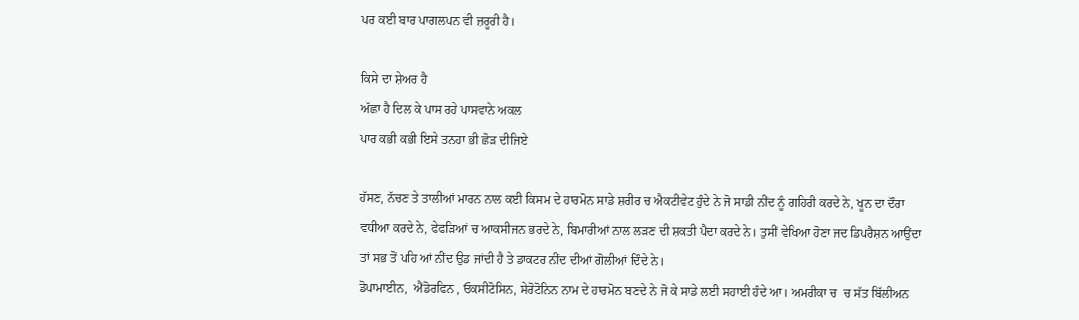ਪਰ ਕਈ ਬਾਰ ਪਾਗਲਪਨ ਵੀ ਜ਼ਰੂਰੀ ਹੈ।

ਕਿਸੇ ਦਾ ਸ਼ੇਅਰ ਹੈ
ਅੱਛਾ ਹੈ ਦਿਲ ਕੇ ਪਾਸ ਰਹੇ ਪਾਸਵਾਨੇ ਅਕਲ
ਪਾਰ ਕਭੀ ਕਭੀ ਇਸੇ ਤਨਹਾ ਭੀ ਛੋੜ ਦੀਜਿਏ

ਹੱਸਣ, ਨੱਚਣ ਤੇ ਤਾਲੀਆਂ ਮਾਰਨ ਨਾਲ ਕਈ ਕਿਸਮ ਦੇ ਹਾਰਮੋਨ ਸਾਡੇ ਸ਼ਰੀਰ ਚ ਐਕਟੀਵੇਟ ਹੁੰਦੇ ਨੇ ਜੋ ਸਾਡੀ ਨੀਂਦ ਨੂੰ ਗਹਿਰੀ ਕਰਦੇ ਨੇ, ਖੂਨ ਦਾ ਦੌਰਾ ਵਧੀਆ ਕਰਦੇ ਨੇ, ਫੇਫੜਿਆਂ ਚ ਆਕਸੀਜਨ ਭਰਦੇ ਨੇ, ਬਿਮਾਰੀਆਂ ਨਾਲ ਲਡ਼ਣ ਦੀ ਸ਼ਕਤੀ ਪੈਦਾ ਕਰਦੇ ਨੇ। ਤੁਸੀਂ ਵੇਖਿਆ ਹੋਣਾ ਜਦ ਡਿਪਰੈਸ਼ਨ ਆਉਂਦਾ ਤਾਂ ਸਭ ਤੋਂ ਪਹਿ ਆਂ ਨੀਂਦ ਉਡ ਜਾਂਦੀ ਹੈ ਤੇ ਡਾਕਟਰ ਨੀਂਦ ਦੀਆਂ ਗੋਲੀਆਂ ਦਿੰਦੇ ਨੇ।
ਡੋਪਾਮਾਈਨ,  ਐਂਡੋਰਫਿਨ , ਓਕਸੀਟੋਸਿਨ, ਸੇਰੋਟੋਨਿਨ ਨਾਮ ਦੇ ਹਾਰਮੋਨ ਬਣਦੇ ਨੇ ਜੋ ਕੇ ਸਾਡੇ ਲਈ ਸਹਾਈ ਹੰਦੇ ਆ। ਅਮਰੀਕਾ ਚ  ਚ ਸੱਤ ਬਿੱਲੀਅਨ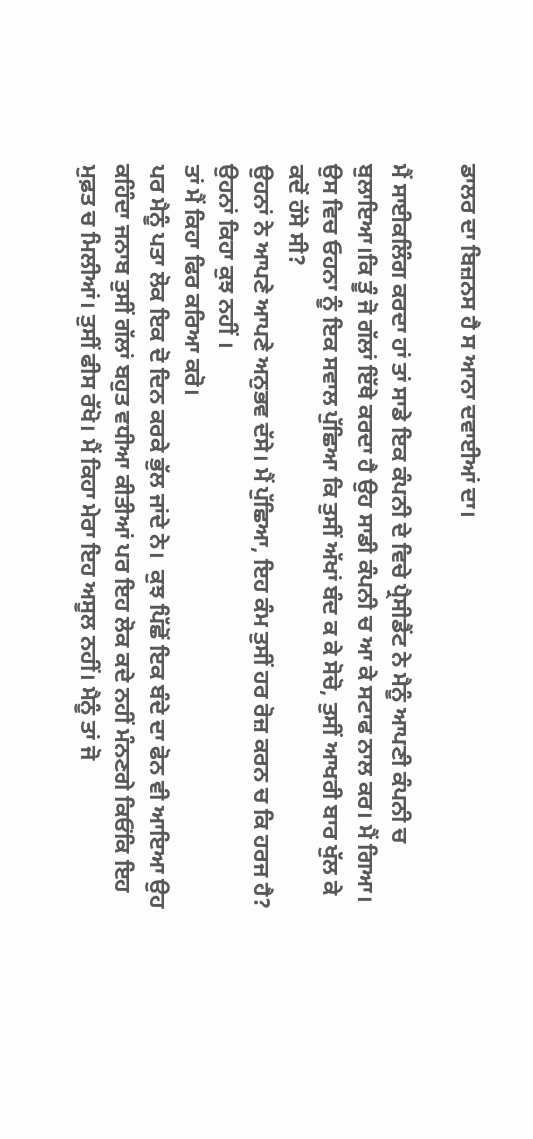ਡਾਲਰ ਦਾ ਬਿਜ਼ਨਸ ਹੈ ਸ ਆਨਾ ਦਵਾਈਆਂ ਦਾ।

ਮੈਂ ਸਾਈਕਲਿੰਗ ਕਰਦਾ ਹਾਂ ਤਾਂ ਸਾਡੇ ਇਕ ਕੰਪਨੀ ਦੇ ਵਿਚੇ ਪ੍ਰੈਸੀਡੈਂਟ ਨੇ ਮੈਨੂੰ ਆਪਣੀ ਕੰਪਨੀ ਚ ਬੁਲਾਇਆ।ਕਿ ਤੂੰ ਜੋ ਗੱਲਾਂ ਇੱਥੇ ਕਰਦਾ ਹੈ ਉਹ ਸਾਡੀ ਕੰਪਨੀ ਚ ਆ ਕੇ ਸਟਾਫ ਨਾਲ ਕਰ। ਮੈਂ ਗਿਆ।
ਉਸ ਵਿਚ ਓਹਨਾ ਨੂੰ ਇਕ ਸਵਾਲ ਪੁੱਛਿਆ ਕਿ ਤੁਸੀਂ ਅੱਖਾਂ ਬੰਦ ਕ ਕੇ ਸੋਚੋ, ਤੁਸੀਂ ਆਖਰੀ ਬਾਰ ਖੁੱਲ ਕੇ ਕਦੋਂ ਹੱਸੇ ਸੀ?
ਉਹਨਾਂ ਨੇ ਆਪਣੇ ਆਪਣੇ ਅਨੁਭਵ ਦੱਸੇ। ਮੈਂ ਪੁੱਛਿਆ, ਇਹ ਕੰਮ ਤੁਸੀਂ ਹਰ ਰੋਜ਼ ਕਰਨ ਚ ਕਿ ਹਰਜ ਹੈ? ਉਹਨਾਂ ਕਿਹਾ ਕੁਝ ਨਹੀਂ ।
ਤਾਂ ਮੈਂ ਕਿਹਾ ਫਿਰ ਕਰਿਆ ਕਰੋ।
ਪਰ ਮੈਨੂੰ ਪਤਾ ਲੋਕ ਇਕ ਦੋ ਦਿਨ ਕਰਕੇ ਭੁੱਲ ਜਾਂਦੇ ਨੇ।  ਕੁਝ ਪਿੱਛੋਂ ਇਕ ਬੰਦੇ ਦਾ ਫੋਨ ਵੀ ਆਇਆ ਉਹ ਕਹਿੰਦਾ ਜਨਾਬ ਤੁਸੀਂ ਗੱਲਾਂ ਬਹੁਤ ਵਧੀਆ ਕੀਤੀਆਂ ਪਰ ਇਹ ਲੋਕ ਕਦੇ ਨਹੀਂ ਮੰਨਣਗੇ ਕਿਓਂਕਿ ਇਹ ਮੁਫ਼ਤ ਚ ਮਿਲੀਆਂ। ਤੁਸੀਂ ਫੀਸ ਰੱਖੋ। ਮੈਂ ਕਿਹਾ ਮੇਰਾ ਇਹ ਅਸੂਲ ਨਹੀਂ। ਮੈਨੂੰ ਤਾਂ ਜੋ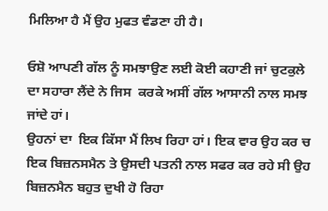ਮਿਲਿਆ ਹੈ ਮੈਂ ਉਹ ਮੁਫਤ ਵੰਡਣਾ ਹੀ ਹੈ।

ਓਸ਼ੋ ਆਪਣੀ ਗੱਲ ਨੂੰ ਸਮਝਾਉਣ ਲਈ ਕੋਈ ਕਹਾਣੀ ਜਾਂ ਚੁਟਕੁਲੇ ਦਾ ਸਹਾਰਾ ਲੈਂਦੇ ਨੇ ਜਿਸ  ਕਰਕੇ ਅਸੀਂ ਗੱਲ ਆਸਾਨੀ ਨਾਲ ਸਮਝ ਜਾਂਦੇ ਹਾਂ।
ਉਹਨਾਂ ਦਾ  ਇਕ ਕਿੱਸਾ ਮੈਂ ਲਿਖ ਰਿਹਾ ਹਾਂ। ਇਕ ਵਾਰ ਉਹ ਕਰ ਚ ਇਕ ਬਿਜ਼ਨਸਮੈਨ ਤੇ ਉਸਦੀ ਪਤਨੀ ਨਾਲ ਸਫਰ ਕਰ ਰਹੇ ਸੀ ਉਹ ਬਿਜ਼ਨਮੈਨ ਬਹੁਤ ਦੁਖੀ ਹੋ ਰਿਹਾ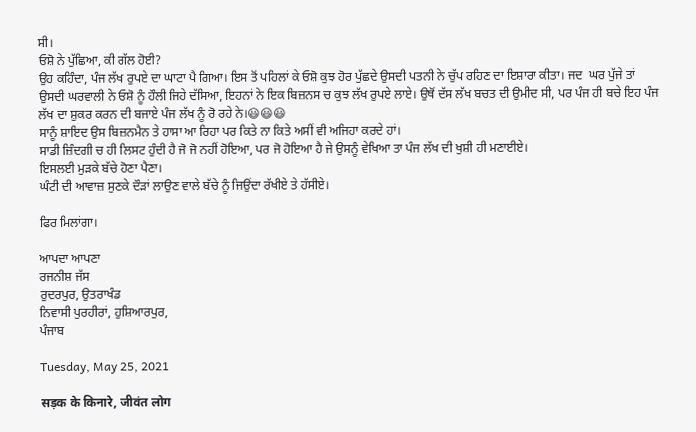ਸੀ।
ਓਸ਼ੋ ਨੇ ਪੁੱਛਿਆ, ਕੀ ਗੱਲ ਹੋਈ?
ਉਹ ਕਹਿੰਦਾ, ਪੰਜ ਲੱਖ ਰੁਪਏ ਦਾ ਘਾਟਾ ਪੈ ਗਿਆ। ਇਸ ਤੋਂ ਪਹਿਲਾਂ ਕੇ ਓਸ਼ੋ ਕੁਝ ਹੋਰ ਪੁੱਛਦੇ ਉਸਦੀ ਪਤਨੀ ਨੇ ਚੁੱਪ ਰਹਿਣ ਦਾ ਇਸ਼ਾਰਾ ਕੀਤਾ। ਜਦ  ਘਰ ਪੁੱਜੇ ਤਾਂ  ਉਸਦੀ ਘਰਵਾਲੀ ਨੇ ਓਸ਼ੋ ਨੂੰ ਹੌਲੀ ਜਿਹੇ ਦੱਸਿਆ, ਇਹਨਾਂ ਨੇ ਇਕ ਬਿਜ਼ਨਸ ਚ ਕੁਝ ਲੱਖ ਰੁਪਏ ਲਾਏ। ਉਥੋਂ ਦੱਸ ਲੱਖ ਬਚਤ ਦੀ ਉਮੀਦ ਸੀ, ਪਰ ਪੰਜ ਹੀ ਬਚੇ ਇਹ ਪੰਜ ਲੱਖ ਦਾ ਸ਼ੁਕਰ ਕਰਨ ਦੀ ਬਜਾਏ ਪੰਜ ਲੱਖ ਨੂੰ ਰੋ ਰਹੇ ਨੇ।😃😃😃
ਸਾਨੂੰ ਸ਼ਾਇਦ ਉਸ ਬਿਜ਼ਨਮੈਨ ਤੇ ਹਾਸਾ ਆ ਰਿਹਾ ਪਰ ਕਿਤੇ ਨਾ ਕਿਤੇ ਅਸੀਂ ਵੀ ਅਜਿਹਾ ਕਰਦੇ ਹਾਂ।
ਸਾਡੀ ਜ਼ਿੰਦਗੀ ਚ ਹੀ ਲਿਸਟ ਹੁੰਦੀ ਹੈ ਜੋ ਜੋ ਨਹੀਂ ਹੋਇਆ, ਪਰ ਜੋ ਹੋਇਆ ਹੈ ਜੇ ਉਸਨੂੰ ਵੇਖਿਆ ਤਾ ਪੰਜ ਲੱਖ ਦੀ ਖੁਸ਼ੀ ਹੀ ਮਣਾਈਏ।
ਇਸਲਈ ਮੁੜਕੇ ਬੱਚੇ ਹੋਣਾ ਪੈਣਾ।
ਘੰਟੀ ਦੀ ਆਵਾਜ਼ ਸੁਣਕੇ ਦੌੜਾਂ ਲਾਉਣ ਵਾਲੇ ਬੱਚੇ ਨੂੰ ਜਿਉਂਦਾ ਰੱਖੀਏ ਤੇ ਹੱਸੀਏ।

ਫਿਰ ਮਿਲਾਂਗਾ।

ਆਪਦਾ ਆਪਣਾ
ਰਜਨੀਸ਼ ਜੱਸ
ਰੁਦਰਪੁਰ, ਉਤਰਾਖੰਡ
ਨਿਵਾਸੀ ਪੁਰਹੀਰਾਂ, ਹੁਸ਼ਿਆਰਪੁਰ,
ਪੰਜਾਬ

Tuesday, May 25, 2021

सड़क के किनारे, जीवंत लोग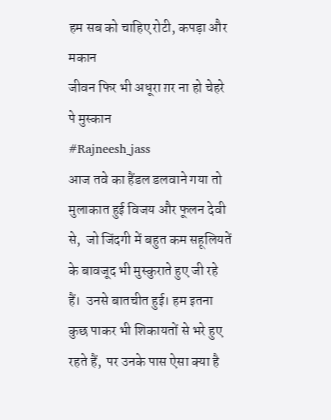हम सब को चाहिए रोटी, कपड़ा और मकान
जीवन फिर भी अधूरा ग़र ना हो चेहरे पे मुस्कान
#Rajneesh_jass
आज तवे का हैंडल डलवाने गया तो मुलाकात हुई विजय और फूलन देवी से,  जो जिंदगी में बहुत कम सहूलियतें के बावजूद भी मुस्कुराते हुए जी रहे हैं।  उनसे बातचीत हुई। हम इतना कुछ पाकर भी शिकायतों से भरे हुए रहते हैं,  पर उनके पास ऐसा क्या है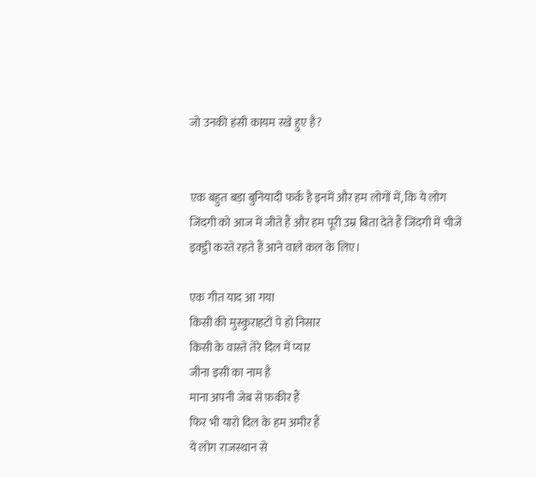जो उनकी हंसी कायम रखे हुए है?


एक बहुत बड़ा बुनियादी फर्क है इनमें और हम लोगों में, कि ये लोग जिंदगी को आज में जीते हैं और हम पूरी उम्र बिता देते हैं जिंदगी में चीजें इक्ट्ठी करते रहते हैं आने वाले कल के लिए।

एक गीत याद आ गया
किसी की मुस्कुराहटों पे हो निसार
किसी के वास्ते तेरे दिल में प्यार
जीना इसी का नाम है
माना अपनी जेब से फ़कीर हैं
फिर भी यारो दिल के हम अमीर हैं
ये लोग राजस्थान से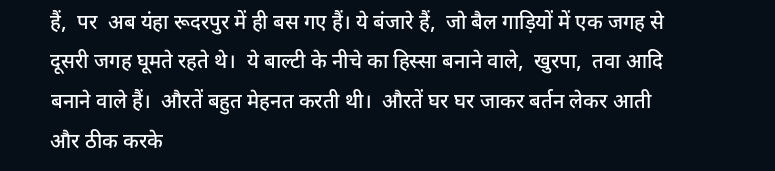हैं,  पर  अब यंहा रूदरपुर में ही बस गए हैं। ये बंजारे हैं,  जो बैल गाड़ियों में एक जगह से दूसरी जगह घूमते रहते थे।  ये बाल्टी के नीचे का हिस्सा बनाने वाले,  खुरपा,  तवा आदि बनाने वाले हैं।  औरतें बहुत मेहनत करती थी।  औरतें घर घर जाकर बर्तन लेकर आती और ठीक करके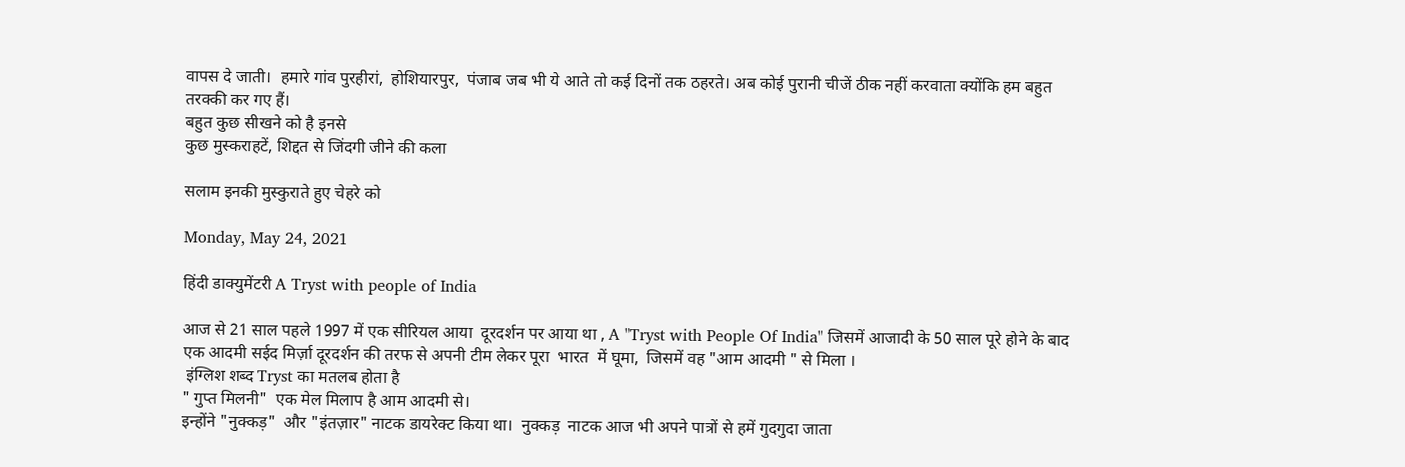वापस दे जाती।  हमारे गांव पुरहीरां,  होशियारपुर,  पंजाब जब भी ये आते तो कई दिनों तक ठहरते। अब कोई पुरानी चीजें ठीक नहीं करवाता क्योंकि हम बहुत तरक्की कर गए हैं।
बहुत कुछ सीखने को है इनसे
कुछ मुस्कराहटें, शिद्दत से जिंदगी जीने की कला

सलाम इनकी मुस्कुराते हुए चेहरे को

Monday, May 24, 2021

हिंदी डाक्युमेंटरी A Tryst with people of India

आज से 21 साल पहले 1997 में एक सीरियल आया  दूरदर्शन पर आया था , A "Tryst with People Of India" जिसमें आजादी के 50 साल पूरे होने के बाद एक आदमी सईद मिर्ज़ा दूरदर्शन की तरफ से अपनी टीम लेकर पूरा  भारत  में घूमा,  जिसमें वह "आम आदमी " से मिला ।
 इंग्लिश शब्द Tryst का मतलब होता है
" गुप्त मिलनी"  एक मेल मिलाप है आम आदमी से।
इन्होंने "नुक्कड़"  और "इंतज़ार" नाटक डायरेक्ट किया था।  नुक्कड़  नाटक आज भी अपने पात्रों से हमें गुदगुदा जाता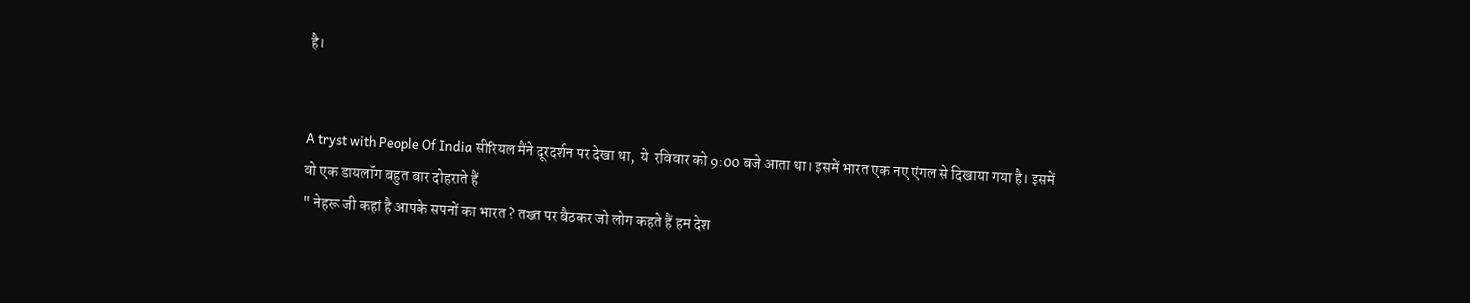है।


A tryst with People Of India सीरियल मैंने दूरदर्शन पर देखा था,  ये  रविवार को 9:00 बजे आता था। इसमें भारत एक नए एंगल से दिखाया गया है। इसमें वो एक डायलॉग बहुत बार दोहराते हैं
" नेहरू जी कहां है आपके सपनों का भारत ? तख्त पर बैठकर जो लोग कहते हैं हम देश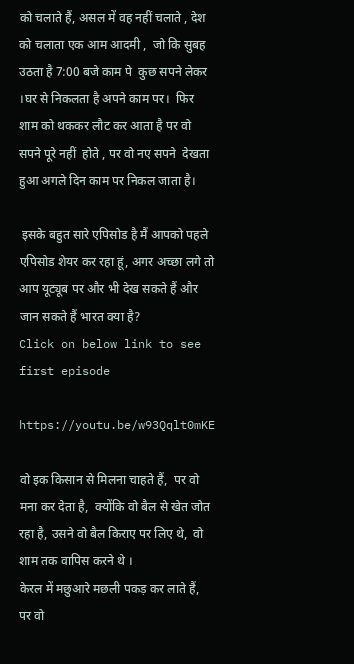को चलाते हैं, असल में वह नहीं चलाते , देश को चलाता एक आम आदमी ,  जो कि सुबह उठता है 7:00 बजे काम पे  कुछ सपने लेकर ।घर से निकलता है अपने काम पर।  फिर शाम को थककर लौट कर आता है पर वो सपने पूरे नहीं  होते , पर वो नए सपने  देखता हुआ अगले दिन काम पर निकल जाता है।

 इसके बहुत सारे एपिसोड है मैं आपको पहले एपिसोड शेयर कर रहा हूं, अगर अच्छा लगे तो आप यूट्यूब पर और भी देख सकते हैं और जान सकते हैं भारत क्या है?
Click on below link to see first episode

https://youtu.be/w93Qqlt0mKE

वो इक किसान से मिलना चाहते हैं,  पर वो मना कर देता है,  क्योंकि वो बैल से खेत जोत रहा है, उसने वो बैल किराए पर लिए थे,  वो शाम तक वापिस करने थे ।
केरल में मछुआरे मछली पकड़ कर लाते हैं,  पर वो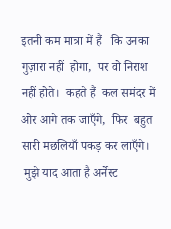इतनी कम मात्रा में हैं   कि उनका गुज़ारा नहीं  होगा,  पर वो निराश नहीं होते।  कहते हैं  कल समंदर में ओर आगे तक जाएँगे,  फिर  बहुत सारी मछलियाँ पकड़ कर लाएँगे।
 मुझे याद आता है अर्नेस्ट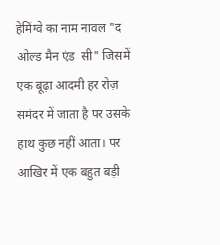हेमिंग्वे का नाम नावल "द ओल्ड मैन एंड  सी" जिसमें एक बूढ़ा आदमी हर रोज़ समंदर में जाता है पर उसके हाथ कुछ नहीं आता। पर आखिर में एक बहुत बड़ी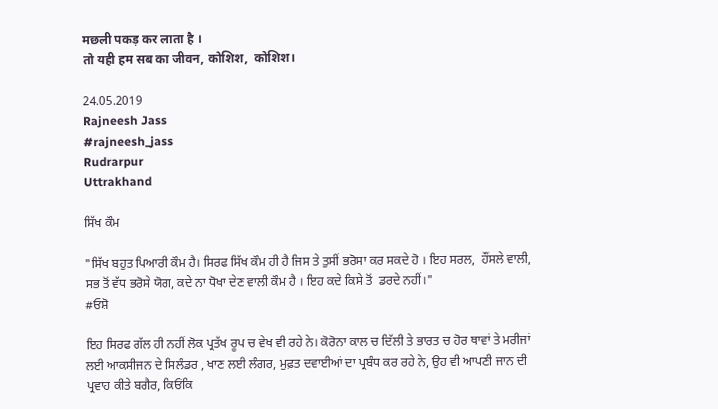मछली पकड़ कर लाता है ।
तो यही हम सब का जीवन, कोशिश,  कोशिश।

24.05.2019
Rajneesh Jass
#rajneesh_jass
Rudrarpur
Uttrakhand

ਸਿੱਖ ਕੌਮ

"ਸਿੱਖ ਬਹੁਤ ਪਿਆਰੀ ਕੌਮ ਹੈ। ਸਿਰਫ ਸਿੱਖ ਕੌਮ ਹੀ ਹੈ ਜਿਸ ਤੇ ਤੁਸੀਂ ਭਰੋਸਾ ਕਰ ਸਕਦੇ ਹੋ । ਇਹ ਸਰਲ,  ਹੌਂਸਲੇ ਵਾਲੀ, ਸਭ ਤੋਂ ਵੱਧ ਭਰੋਸੇ ਯੋਗ, ਕਦੇ ਨਾ ਧੋਖਾ ਦੇਣ ਵਾਲੀ ਕੌਮ ਹੈ । ਇਹ ਕਦੇ ਕਿਸੇ ਤੋਂ  ਡਰਦੇ ਨਹੀਂ।"
#ਓਸ਼ੋ

ਇਹ ਸਿਰਫ ਗੱਲ ਹੀ ਨਹੀਂ ਲੋਕ ਪ੍ਰਤੱਖ ਰੂਪ ਚ ਵੇਖ ਵੀ ਰਹੇ ਨੇ। ਕੋਰੋਨਾ ਕਾਲ ਚ ਦਿੱਲੀ ਤੇ ਭਾਰਤ ਚ ਹੋਰ ਥਾਵਾਂ ਤੇ ਮਰੀਜਾਂ ਲਈ ਆਕਸੀਜਨ ਦੇ ਸਿਲੰਡਰ , ਖਾਣ ਲਈ ਲੰਗਰ, ਮੁਫ਼ਤ ਦਵਾਈਆਂ ਦਾ ਪ੍ਰਬੰਧ ਕਰ ਰਹੇ ਨੇ, ਉਹ ਵੀ ਆਪਣੀ ਜਾਨ ਦੀ ਪ੍ਰਵਾਹ ਕੀਤੇ ਬਗੈਰ, ਕਿਓਂਕਿ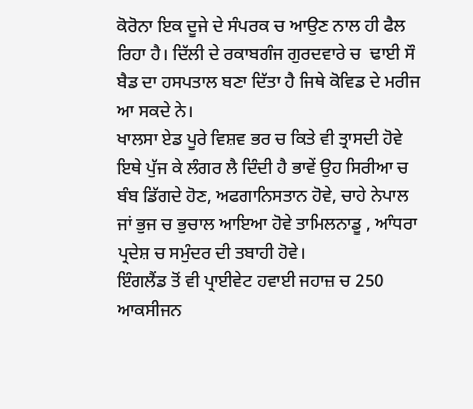ਕੋਰੋਨਾ ਇਕ ਦੂਜੇ ਦੇ ਸੰਪਰਕ ਚ ਆਉਣ ਨਾਲ ਹੀ ਫੈਲ ਰਿਹਾ ਹੈ। ਦਿੱਲੀ ਦੇ ਰਕਾਬਗੰਜ ਗੁਰਦਵਾਰੇ ਚ  ਢਾਈ ਸੌ ਬੈਡ ਦਾ ਹਸਪਤਾਲ ਬਣਾ ਦਿੱਤਾ ਹੈ ਜਿਥੇ ਕੋਵਿਡ ਦੇ ਮਰੀਜ ਆ ਸਕਦੇ ਨੇ।
ਖਾਲਸਾ ਏਡ ਪੂਰੇ ਵਿਸ਼ਵ ਭਰ ਚ ਕਿਤੇ ਵੀ ਤ੍ਰਾਸਦੀ ਹੋਵੇ ਇਥੇ ਪੁੱਜ ਕੇ ਲੰਗਰ ਲੈ ਦਿੰਦੀ ਹੈ ਭਾਵੇਂ ਉਹ ਸਿਰੀਆ ਚ ਬੰਬ ਡਿੱਗਦੇ ਹੋਣ, ਅਫਗਾਨਿਸਤਾਨ ਹੋਵੇ, ਚਾਹੇ ਨੇਪਾਲ ਜਾਂ ਭੁਜ ਚ ਭੁਚਾਲ ਆਇਆ ਹੋਵੇ ਤਾਮਿਲਨਾਡੂ , ਆੰਧਰਾ ਪ੍ਰਦੇਸ਼ ਚ ਸਮੁੰਦਰ ਦੀ ਤਬਾਹੀ ਹੋਵੇ।
ਇੰਗਲੈਂਡ ਤੋਂ ਵੀ ਪ੍ਰਾਈਵੇਟ ਹਵਾਈ ਜਹਾਜ਼ ਚ 250 ਆਕਸੀਜਨ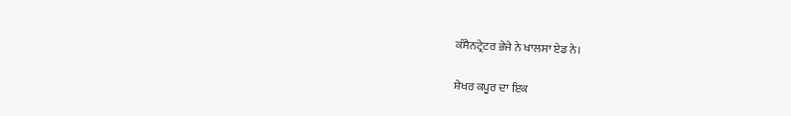ਕੰਸੈਨਟ੍ਰੇਟਰ ਭੇਜੇ ਨੇ ਖਾਲਸਾ ਏਡ ਨੇ।

ਸ਼ੇਖਰ ਕਪੂਰ ਦਾ ਇਕ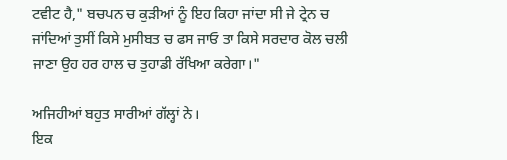ਟਵੀਟ ਹੈ," ਬਚਪਨ ਚ ਕੁੜੀਆਂ ਨੂੰ ਇਹ ਕਿਹਾ ਜਾਂਦਾ ਸੀ ਜੇ ਟ੍ਰੇਨ ਚ ਜਾਂਦਿਆਂ ਤੁਸੀਂ ਕਿਸੇ ਮੁਸੀਬਤ ਚ ਫਸ ਜਾਓ ਤਾ ਕਿਸੇ ਸਰਦਾਰ ਕੋਲ ਚਲੀ ਜਾਣਾ ਉਹ ਹਰ ਹਾਲ ਚ ਤੁਹਾਡੀ ਰੱਖਿਆ ਕਰੇਗਾ।"

ਅਜਿਹੀਆਂ ਬਹੁਤ ਸਾਰੀਆਂ ਗੱਲ੍ਹਾਂ ਨੇ।
ਇਕ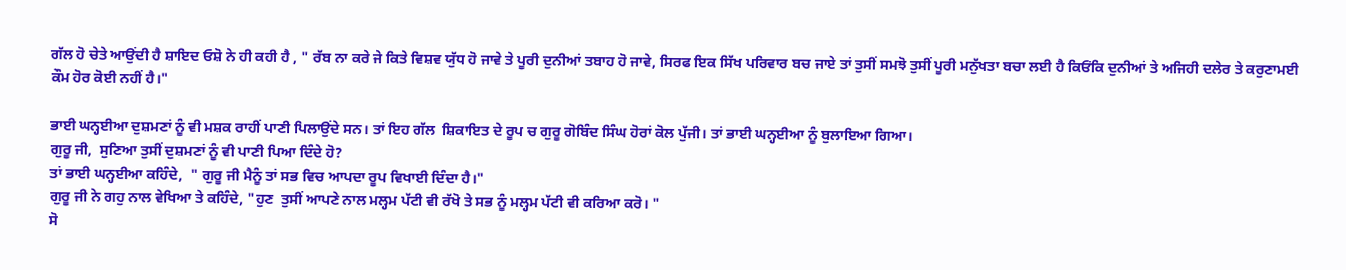ਗੱਲ ਹੋ ਚੇਤੇ ਆਉਂਦੀ ਹੈ ਸ਼ਾਇਦ ਓਸ਼ੋ ਨੇ ਹੀ ਕਹੀ ਹੈ , " ਰੱਬ ਨਾ ਕਰੇ ਜੇ ਕਿਤੇ ਵਿਸ਼ਵ ਯੁੱਧ ਹੋ ਜਾਵੇ ਤੇ ਪੂਰੀ ਦੁਨੀਆਂ ਤਬਾਹ ਹੋ ਜਾਵੇ, ਸਿਰਫ ਇਕ ਸਿੱਖ ਪਰਿਵਾਰ ਬਚ ਜਾਏ ਤਾਂ ਤੁਸੀਂ ਸਮਝੋ ਤੁਸੀਂ ਪੂਰੀ ਮਨੁੱਖਤਾ ਬਚਾ ਲਈ ਹੈ ਕਿਓਂਕਿ ਦੁਨੀਆਂ ਤੇ ਅਜਿਹੀ ਦਲੇਰ ਤੇ ਕਰੁਣਾਮਈ ਕੌਮ ਹੋਰ ਕੋਈ ਨਹੀਂ ਹੈ।"

ਭਾਈ ਘਨ੍ਹਈਆ ਦੁਸ਼ਮਣਾਂ ਨੂੰ ਵੀ ਮਸ਼ਕ ਰਾਹੀਂ ਪਾਣੀ ਪਿਲਾਉਂਦੇ ਸਨ। ਤਾਂ ਇਹ ਗੱਲ  ਸ਼ਿਕਾਇਤ ਦੇ ਰੂਪ ਚ ਗੁਰੂ ਗੋਬਿੰਦ ਸਿੰਘ ਹੋਰਾਂ ਕੋਲ ਪੁੱਜੀ। ਤਾਂ ਭਾਈ ਘਨ੍ਹਈਆ ਨੂੰ ਬੁਲਾਇਆ ਗਿਆ।
ਗੁਰੂ ਜੀ,  ਸੁਣਿਆ ਤੁਸੀਂ ਦੁਸ਼ਮਣਾਂ ਨੂੰ ਵੀ ਪਾਣੀ ਪਿਆ ਦਿੰਦੇ ਹੋ?
ਤਾਂ ਭਾਈ ਘਨ੍ਹਈਆ ਕਹਿੰਦੇ,  " ਗੁਰੂ ਜੀ ਮੈਨੂੰ ਤਾਂ ਸਭ ਵਿਚ ਆਪਦਾ ਰੂਪ ਵਿਖਾਈ ਦਿੰਦਾ ਹੈ।"
ਗੁਰੂ ਜੀ ਨੇ ਗਹੁ ਨਾਲ ਵੇਖਿਆ ਤੇ ਕਹਿੰਦੇ, "ਹੁਣ  ਤੁਸੀਂ ਆਪਣੇ ਨਾਲ ਮਲ੍ਹਮ ਪੱਟੀ ਵੀ ਰੱਖੋ ਤੇ ਸਭ ਨੂੰ ਮਲ੍ਹਮ ਪੱਟੀ ਵੀ ਕਰਿਆ ਕਰੋ। "
ਸੋ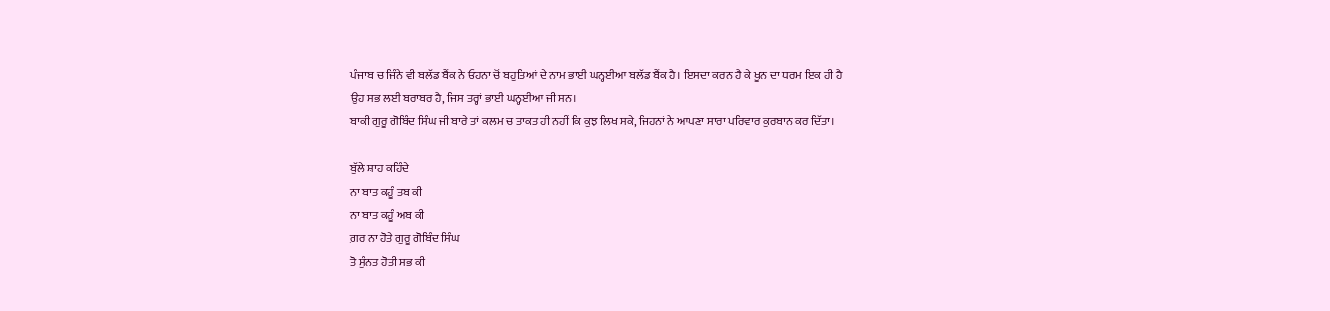ਪੰਜਾਬ ਚ ਜਿੰਨੇ ਵੀ ਬਲੱਡ ਬੈਂਕ ਨੇ ਓਹਨਾ ਚੋਂ ਬਹੁਤਿਆਂ ਦੇ ਨਾਮ ਭਾਈ ਘਨ੍ਹਈਆ ਬਲੱਡ ਬੈਂਕ ਹੈ। ਇਸਦਾ ਕਰਨ ਹੈ ਕੇ ਖੂਨ ਦਾ ਧਰਮ ਇਕ ਹੀ ਹੈ
ਉਹ ਸਭ ਲਈ ਬਰਾਬਰ ਹੈ, ਜਿਸ ਤਰ੍ਹਾਂ ਭਾਈ ਘਨ੍ਹਈਆ ਜੀ ਸਨ।
ਬਾਕੀ ਗੁਰੂ ਗੋਬਿੰਦ ਸਿੰਘ ਜੀ ਬਾਰੇ ਤਾਂ ਕਲਮ ਚ ਤਾਕਤ ਹੀ ਨਹੀਂ ਕਿ ਕੁਝ ਲਿਖ ਸਕੇ, ਜਿਹਨਾਂ ਨੇ ਆਪਣਾ ਸਾਰਾ ਪਰਿਵਾਰ ਕੁਰਬਾਨ ਕਰ ਦਿੱਤਾ।

ਬੁੱਲੇ ਸ਼ਾਹ ਕਹਿੰਦੇ
ਨਾ ਬਾਤ ਕਹੂੰ ਤਬ ਕੀ
ਨਾ ਬਾਤ ਕਹੂੰ ਅਬ ਕੀ
ਗ਼ਰ ਨਾ ਹੋਤੇ ਗੁਰੂ ਗੋਬਿੰਦ ਸਿੰਘ
ਤੋ ਸੁੰਨਤ ਹੋਤੀ ਸਭ ਕੀ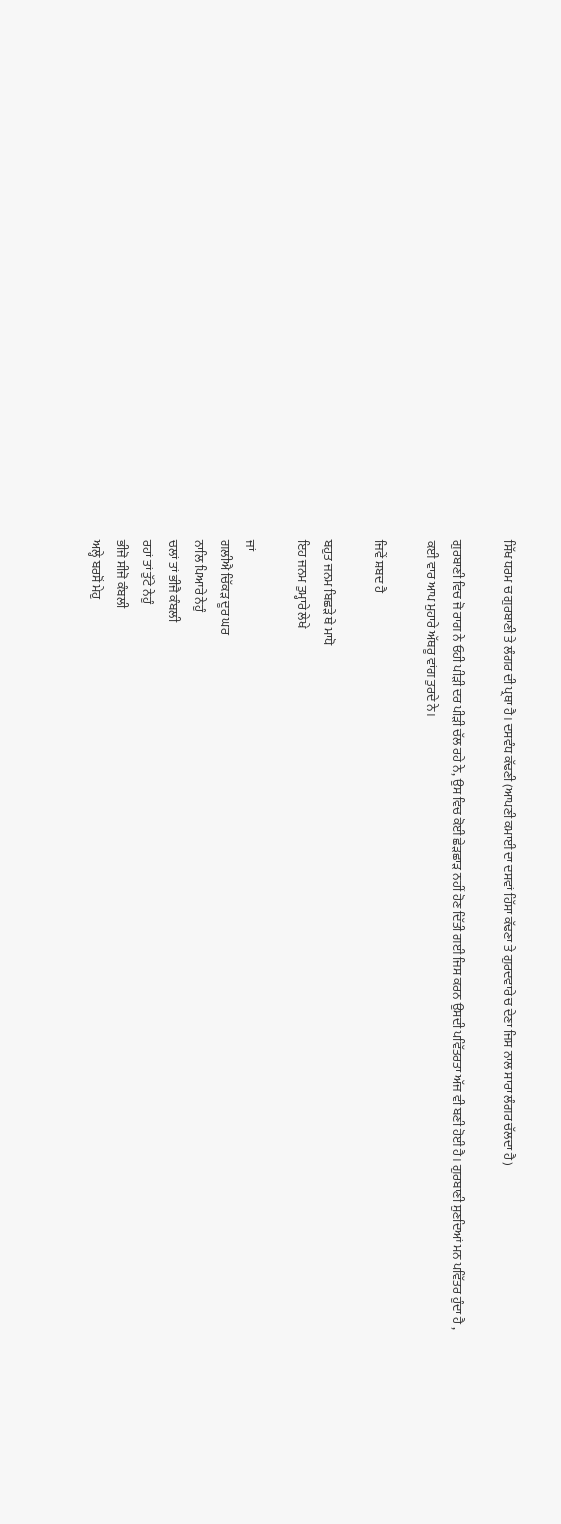ਸਿੱਖ ਧਰਮ ਚ ਗੁਰਬਾਣੀ ਤੇ ਲੰਗਰ ਦੀ ਪ੍ਰਥਾ ਹੈ। ਦਸਵੰਧ ਕੱਢਣੀ (ਆਪਣੀ ਕਮਾਈ ਦਾ ਦਸਵਾਂ ਹਿੱਸਾ ਕੱਢਣਾ ਤੇ ਗੁਰਦਵਾਰੇ ਚ ਦੇਣਾ ਜਿਸ ਨਾਲ ਸਾਰਾ ਲੰਗਰ ਚੱਲਦਾ ਹੈ)

ਗੁਰਬਾਣੀ ਵਿਚ ਜੋ ਰਾਗ ਨੇ ਓਹੀ ਪੀੜੀ ਦਰ ਪੀੜੀ ਚੱਲ ਰਹੇ ਨੇ, ਉਸ ਵਿਚ ਕੋਈ ਛੇੜਛਾੜ ਨਹੀਂ ਹੋਣ ਦਿੱਤੀ ਗਈ ਜਿਸ ਕਰਨ ਉਸਦੀ ਪਵਿੱਤਰਤਾ ਅੱਜ ਵੀ ਬਣੀ ਹੋਈ ਹੈ। ਗੁਰਬਾਣੀ ਸੁਣਦਿਆਂ ਮਨ ਪਵਿੱਤਰ ਹੁੰਦਾ ਹੈ , ਕਈ ਵਾਰ ਆਪ ਮੁਹਾਰੇ ਅੱਥਰੂ ਵਾਂਗ ਤੁਰਦੇ ਨੇ।

ਜਿਵੇਂ ਸ਼ਬਦ ਹੈ

ਬਹੁਤ ਜਨਮ ਬਿਛੜੇ ਥੇ ਮਾਧੋ
ਇਹ ਜਨਮ ਤੁਮ੍ਹਾਰੇ ਲੇਖੇ

ਜਾਂ
ਗਲੀਐ ਚਿੱਕੜ ਦੂਰ ਘਰ
ਨਾਲਿ ਪਿਆਰੇ ਨੇਹੁੰ
ਚਲਾਂ ਤਾਂ ਭੀਜੈ ਕੰਬਲੀ
ਰਹਾਂ ਤਾਂ ਤੁੱਟੇ ਨੇਹੁੰ
ਭੀਜੋ ਸੀਜੋ ਕੰਬਲੀ
ਅਲ੍ਹੇ ਬਰਸੋਂ ਮੇਹੁ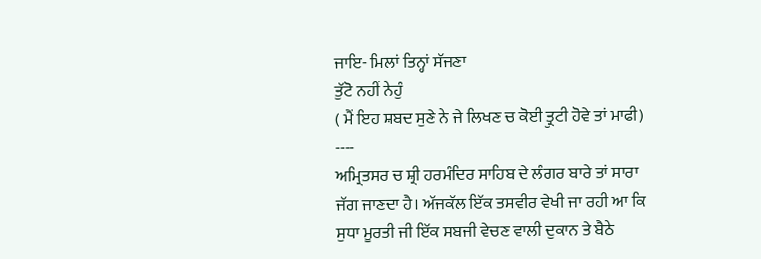ਜਾਇ- ਮਿਲਾਂ ਤਿਨ੍ਹਾਂ ਸੱਜਣਾ
ਤੁੱਟੋ ਨਹੀਂ ਨੇਹੁੰ
( ਮੈਂ ਇਹ ਸ਼ਬਦ ਸੁਣੇ ਨੇ ਜੇ ਲਿਖਣ ਚ ਕੋਈ ਤ੍ਰੁਟੀ ਹੋਵੇ ਤਾਂ ਮਾਫੀ)
----
ਅਮ੍ਰਿਤਸਰ ਚ ਸ਼੍ਰੀ ਹਰਮੰਦਿਰ ਸਾਹਿਬ ਦੇ ਲੰਗਰ ਬਾਰੇ ਤਾਂ ਸਾਰਾ ਜੱਗ ਜਾਣਦਾ ਹੈ। ਅੱਜਕੱਲ ਇੱਕ ਤਸਵੀਰ ਵੇਖੀ ਜਾ ਰਹੀ ਆ ਕਿ ਸੁਧਾ ਮੂਰਤੀ ਜੀ ਇੱਕ ਸਬਜੀ ਵੇਚਣ ਵਾਲੀ ਦੁਕਾਨ ਤੇ ਬੈਠੇ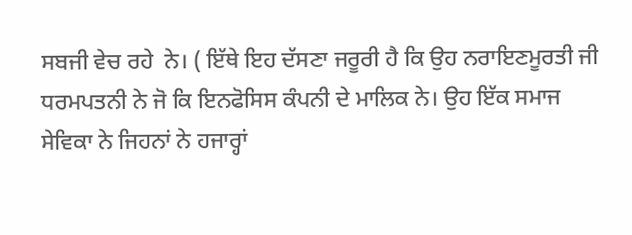ਸਬਜੀ ਵੇਚ ਰਹੇ  ਨੇ। ( ਇੱਥੇ ਇਹ ਦੱਸਣਾ ਜਰੂਰੀ ਹੈ ਕਿ ਉਹ ਨਰਾਇਣਮੂਰਤੀ ਜੀ ਧਰਮਪਤਨੀ ਨੇ ਜੋ ਕਿ ਇਨਫੋਸਿਸ ਕੰਪਨੀ ਦੇ ਮਾਲਿਕ ਨੇ। ਉਹ ਇੱਕ ਸਮਾਜ ਸੇਵਿਕਾ ਨੇ ਜਿਹਨਾਂ ਨੇ ਹਜਾਰ੍ਹਾਂ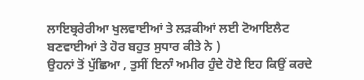ਲਾਇਬ੍ਰਰੇਰੀਆ ਖੁਲਵਾਈਆਂ ਤੇ ਲਡ਼ਕੀਆਂ ਲਈ ਟੋਆਇਲੈਟ ਬਣਵਾਈਆਂ ਤੇ ਹੋਰ ਬਹੁਤ ਸੁਧਾਰ ਕੀਤੇ ਨੇ )
ਉਹਨਾਂ ਤੋਂ ਪੁੱਛਿਆ , ਤੁਸੀਂ ਇਨਾੰ ਅਮੀਰ ਹੁੰਦੇ ਹੋਏ ਇਹ ਕਿਉਂ ਕਰਦੇ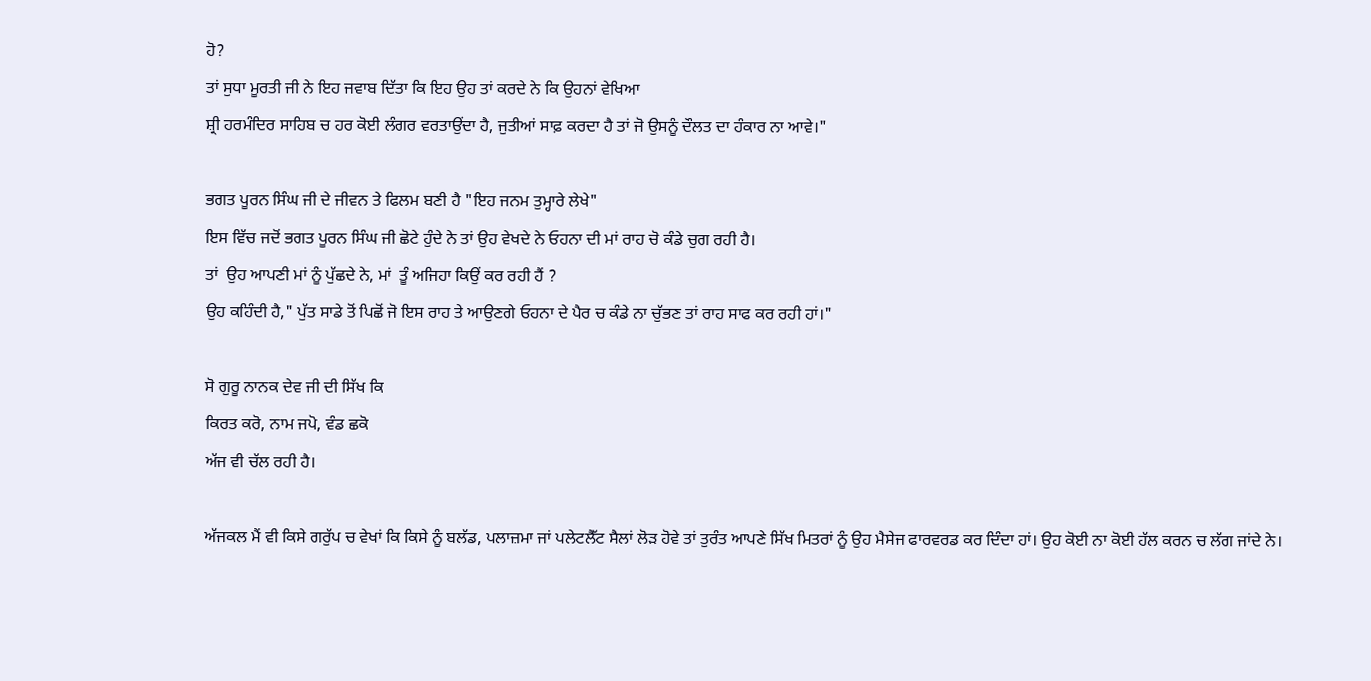ਹੋ?
ਤਾਂ ਸੁਧਾ ਮੂਰਤੀ ਜੀ ਨੇ ਇਹ ਜਵਾਬ ਦਿੱਤਾ ਕਿ ਇਹ ਉਹ ਤਾਂ ਕਰਦੇ ਨੇ ਕਿ ਉਹਨਾਂ ਵੇਖਿਆ
ਸ਼੍ਰੀ ਹਰਮੰਦਿਰ ਸਾਹਿਬ ਚ ਹਰ ਕੋਈ ਲੰਗਰ ਵਰਤਾਉਂਦਾ ਹੈ, ਜੁਤੀਆਂ ਸਾਫ਼ ਕਰਦਾ ਹੈ ਤਾਂ ਜੋ ਉਸਨੂੰ ਦੌਲਤ ਦਾ ਹੰਕਾਰ ਨਾ ਆਵੇ।"

ਭਗਤ ਪੂਰਨ ਸਿੰਘ ਜੀ ਦੇ ਜੀਵਨ ਤੇ ਫਿਲਮ ਬਣੀ ਹੈ "ਇਹ ਜਨਮ ਤੁਮ੍ਹਾਰੇ ਲੇਖੇ"
ਇਸ ਵਿੱਚ ਜਦੋਂ ਭਗਤ ਪੂਰਨ ਸਿੰਘ ਜੀ ਛੋਟੇ ਹੁੰਦੇ ਨੇ ਤਾਂ ਉਹ ਵੇਖਦੇ ਨੇ ਓਹਨਾ ਦੀ ਮਾਂ ਰਾਹ ਚੋ ਕੰਡੇ ਚੁਗ ਰਹੀ ਹੈ।
ਤਾਂ  ਉਹ ਆਪਣੀ ਮਾਂ ਨੂੰ ਪੁੱਛਦੇ ਨੇ, ਮਾਂ  ਤੂੰ ਅਜਿਹਾ ਕਿਉਂ ਕਰ ਰਹੀ ਹੈਂ ?
ਉਹ ਕਹਿੰਦੀ ਹੈ," ਪੁੱਤ ਸਾਡੇ ਤੋਂ ਪਿਛੋਂ ਜੋ ਇਸ ਰਾਹ ਤੇ ਆਉਣਗੇ ਓਹਨਾ ਦੇ ਪੈਰ ਚ ਕੰਡੇ ਨਾ ਚੁੱਭਣ ਤਾਂ ਰਾਹ ਸਾਫ ਕਰ ਰਹੀ ਹਾਂ।"

ਸੋ ਗੁਰੂ ਨਾਨਕ ਦੇਵ ਜੀ ਦੀ ਸਿੱਖ ਕਿ
ਕਿਰਤ ਕਰੋ, ਨਾਮ ਜਪੋ, ਵੰਡ ਛਕੋ
ਅੱਜ ਵੀ ਚੱਲ ਰਹੀ ਹੈ।

ਅੱਜਕਲ ਮੈਂ ਵੀ ਕਿਸੇ ਗਰੁੱਪ ਚ ਵੇਖਾਂ ਕਿ ਕਿਸੇ ਨੂੰ ਬਲੱਡ, ਪਲਾਜ਼ਮਾ ਜਾਂ ਪਲੇਟਲੈੱਟ ਸੈਲਾਂ ਲੋਡ਼ ਹੋਵੇ ਤਾਂ ਤੁਰੰਤ ਆਪਣੇ ਸਿੱਖ ਮਿਤਰਾਂ ਨੂੰ ਉਹ ਮੈਸੇਜ ਫਾਰਵਰਡ ਕਰ ਦਿੰਦਾ ਹਾਂ। ਉਹ ਕੋਈ ਨਾ ਕੋਈ ਹੱਲ ਕਰਨ ਚ ਲੱਗ ਜਾਂਦੇ ਨੇ।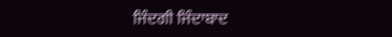ਜਿੰਦਗੀ ਜਿੰਦਾਬਾਦ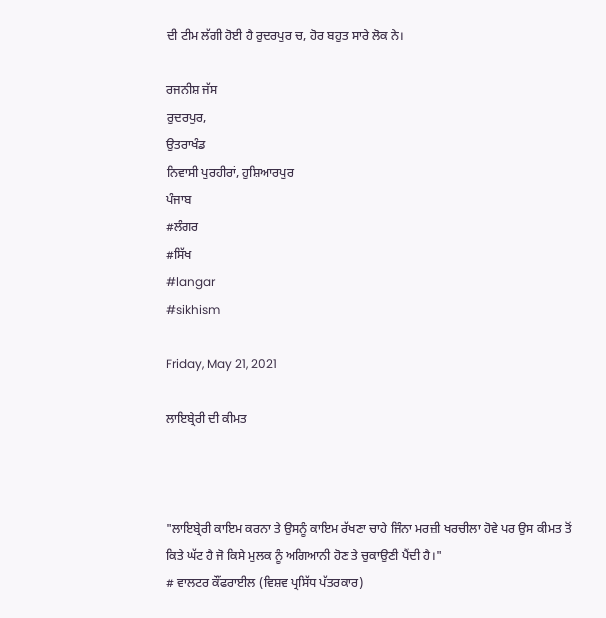ਦੀ ਟੀਮ ਲੱਗੀ ਹੋਈ ਹੈ ਰੁਦਰਪੁਰ ਚ, ਹੋਰ ਬਹੁਤ ਸਾਰੇ ਲੋਕ ਨੇ।

ਰਜਨੀਸ਼ ਜੱਸ
ਰੁਦਰਪੁਰ,
ਉਤਰਾਖੰਡ
ਨਿਵਾਸੀ ਪੁਰਹੀਰਾਂ, ਹੁਸ਼ਿਆਰਪੁਰ
ਪੰਜਾਬ
#ਲੰਗਰ
#ਸਿੱਖ
#langar
#sikhism

Friday, May 21, 2021

ਲਾਇਬ੍ਰੇਰੀ ਦੀ ਕੀਮਤ



"ਲਾਇਬ੍ਰੇਰੀ ਕਾਇਮ ਕਰਨਾ ਤੇ ਉਸਨੂੰ ਕਾਇਮ ਰੱਖਣਾ ਚਾਹੇ ਜਿੰਨਾ ਮਰਜ਼ੀ ਖਰਚੀਲਾ ਹੋਵੇ ਪਰ ਉਸ ਕੀਮਤ ਤੋਂ ਕਿਤੇ ਘੱਟ ਹੈ ਜੋ ਕਿਸੇ ਮੁਲਕ ਨੂੰ ਅਗਿਆਨੀ ਹੋਣ ਤੇ ਚੁਕਾਉਣੀ ਪੈਂਦੀ ਹੈ।"
# ਵਾਲਟਰ ਕੌਂਫਰਾਈਲ (ਵਿਸ਼ਵ ਪ੍ਰਸਿੱਧ ਪੱਤਰਕਾਰ)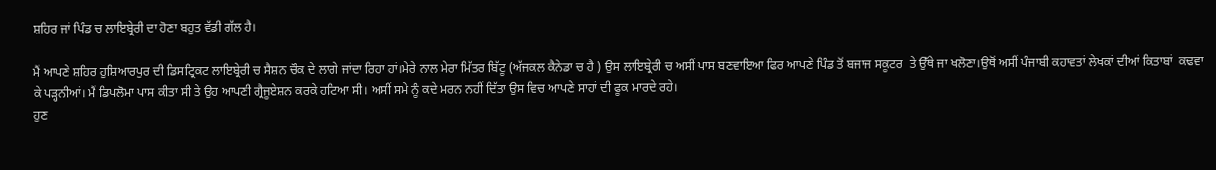ਸ਼ਹਿਰ ਜਾਂ ਪਿੰਡ ਚ ਲਾਇਬ੍ਰੇਰੀ ਦਾ ਹੋਣਾ ਬਹੁਤ ਵੱਡੀ ਗੱਲ ਹੈ।

ਮੈਂ ਆਪਣੇ ਸ਼ਹਿਰ ਹੁਸ਼ਿਆਰਪੁਰ ਦੀ ਡਿਸਟ੍ਰਿਕਟ ਲਾਇਬ੍ਰੇਰੀ ਚ ਸੈਸ਼ਨ ਚੌਕ ਦੇ ਲਾਗੇ ਜਾਂਦਾ ਰਿਹਾ ਹਾਂ।ਮੇਰੇ ਨਾਲ ਮੇਰਾ ਮਿੱਤਰ ਬਿੱਟੂ (ਅੱਜਕਲ ਕੈਨੇਡਾ ਚ ਹੈ ) ਉਸ ਲਾਇਬ੍ਰੇਰੀ ਚ ਅਸੀਂ ਪਾਸ ਬਣਵਾਇਆ ਫਿਰ ਆਪਣੇ ਪਿੰਡ ਤੋਂ ਬਜਾਜ ਸਕੂਟਰ  ਤੇ ਉੱਥੇ ਜਾ ਖਲੋਣਾ।ਉਥੋਂ ਅਸੀਂ ਪੰਜਾਬੀ ਕਹਾਵਤਾਂ ਲੇਖਕਾਂ ਦੀਆਂ ਕਿਤਾਬਾਂ  ਕਢਵਾ ਕੇ ਪੜ੍ਹਨੀਆਂ। ਮੈਂ ਡਿਪਲੋਮਾ ਪਾਸ ਕੀਤਾ ਸੀ ਤੇ ਉਹ ਆਪਣੀ ਗ੍ਰੈਜੂਏਸ਼ਨ ਕਰਕੇ ਹਟਿਆ ਸੀ। ਅਸੀਂ ਸਮੇ ਨੂੰ ਕਦੇ ਮਰਨ ਨਹੀਂ ਦਿੱਤਾ ਉਸ ਵਿਚ ਆਪਣੇ ਸਾਹਾਂ ਦੀ ਫੂਕ ਮਾਰਦੇ ਰਹੇ।
ਹੁਣ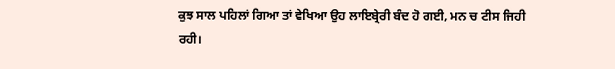ਕੁਝ ਸਾਲ ਪਹਿਲਾਂ ਗਿਆ ਤਾਂ ਵੇਖਿਆ ਉਹ ਲਾਇਬ੍ਰੇਰੀ ਬੰਦ ਹੋ ਗਈ, ਮਨ ਚ ਟੀਸ ਜਿਹੀ ਰਹੀ।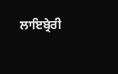ਲਾਇਬ੍ਰੇਰੀ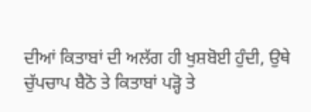ਦੀਆਂ ਕਿਤਾਬਾਂ ਦੀ ਅਲੱਗ ਹੀ ਖੁਸ਼ਬੋਈ ਹੁੰਦੀ, ਉਥੇ ਚੁੱਪਚਾਪ ਬੈਠੋ ਤੇ ਕਿਤਾਬਾਂ ਪੜ੍ਹੋ ਤੇ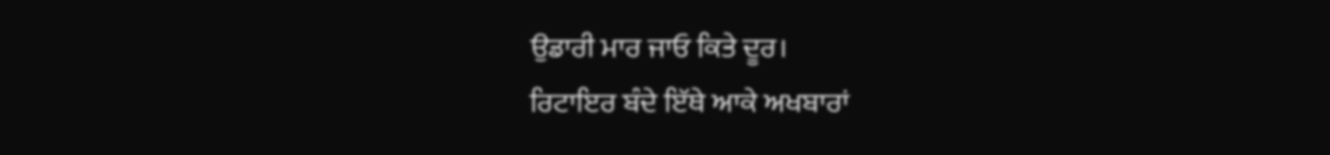ਉਡਾਰੀ ਮਾਰ ਜਾਓ ਕਿਤੇ ਦੂਰ।
ਰਿਟਾਇਰ ਬੰਦੇ ਇੱਥੇ ਆਕੇ ਅਖਬਾਰਾਂ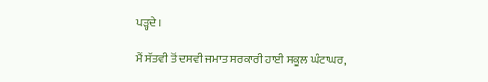ਪੜ੍ਹਦੇ ।

ਮੈਂ ਸੱਤਵੀ ਤੋਂ ਦਸਵੀ ਜਮਾਤ ਸਰਕਾਰੀ ਹਾਈ ਸਕੂਲ ਘੰਟਾਘਰ,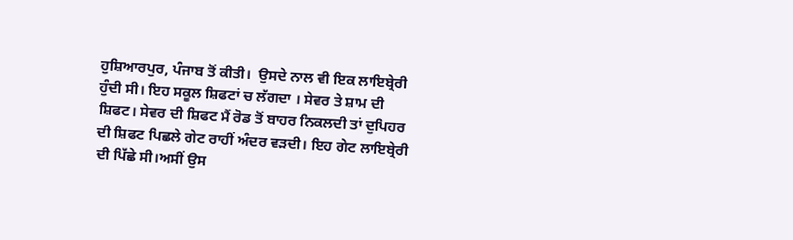ਹੁਸ਼ਿਆਰਪੁਰ, ਪੰਜਾਬ ਤੋਂ ਕੀਤੀ।  ਉਸਦੇ ਨਾਲ ਵੀ ਇਕ ਲਾਇਬ੍ਰੇਰੀ ਹੁੰਦੀ ਸੀ। ਇਹ ਸਕੂਲ ਸ਼ਿਫਟਾਂ ਚ ਲੱਗਦਾ । ਸੇਵਰ ਤੇ ਸ਼ਾਮ ਦੀ ਸ਼ਿਫਟ। ਸੇਵਰ ਦੀ ਸ਼ਿਫਟ ਮੈਂ ਰੋਡ ਤੋਂ ਬਾਹਰ ਨਿਕਲਦੀ ਤਾਂ ਦੁਪਿਹਰ ਦੀ ਸ਼ਿਫਟ ਪਿਛਲੇ ਗੇਟ ਰਾਹੀਂ ਅੰਦਰ ਵਡ਼ਦੀ। ਇਹ ਗੇਟ ਲਾਇਬ੍ਰੇਰੀ ਦੀ ਪਿੱਛੇ ਸੀ।ਅਸੀਂ ਉਸ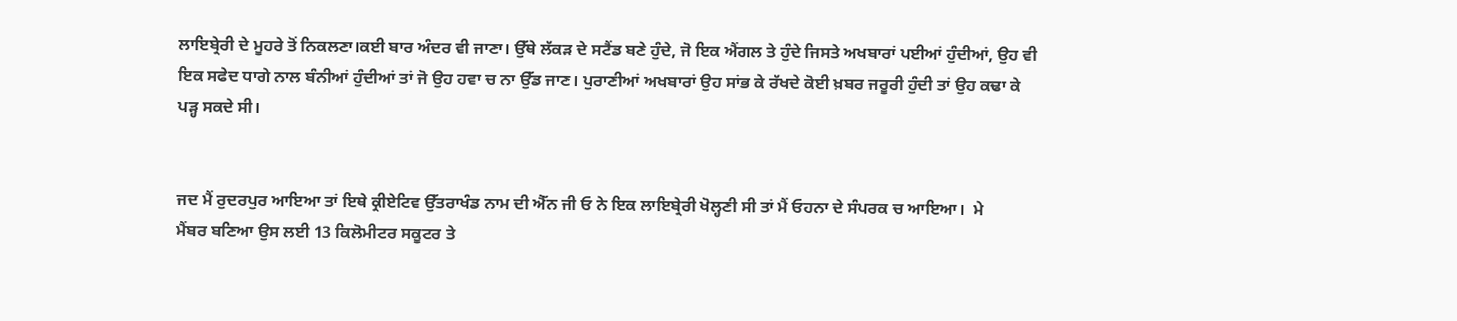ਲਾਇਬ੍ਰੇਰੀ ਦੇ ਮੂਹਰੇ ਤੋਂ ਨਿਕਲਣਾ।ਕਈ ਬਾਰ ਅੰਦਰ ਵੀ ਜਾਣਾ। ਉੱਥੇ ਲੱਕੜ ਦੇ ਸਟੈਂਡ ਬਣੇ ਹੁੰਦੇ, ਜੋ ਇਕ ਐਂਗਲ ਤੇ ਹੁੰਦੇ ਜਿਸਤੇ ਅਖਬਾਰਾਂ ਪਈਆਂ ਹੁੰਦੀਆਂ, ਉਹ ਵੀ ਇਕ ਸਫੇਦ ਧਾਗੇ ਨਾਲ ਬੰਨੀਆਂ ਹੁੰਦੀਆਂ ਤਾਂ ਜੋ ਉਹ ਹਵਾ ਚ ਨਾ ਉੱਡ ਜਾਣ। ਪੁਰਾਣੀਆਂ ਅਖਬਾਰਾਂ ਉਹ ਸਾਂਭ ਕੇ ਰੱਖਦੇ ਕੋਈ ਖ਼ਬਰ ਜਰੂਰੀ ਹੁੰਦੀ ਤਾਂ ਉਹ ਕਢਾ ਕੇ ਪੜ੍ਹ ਸਕਦੇ ਸੀ।


ਜਦ ਮੈਂ ਰੁਦਰਪੁਰ ਆਇਆ ਤਾਂ ਇਥੇ ਕ੍ਰੀਏਟਿਵ ਉੱਤਰਾਖੰਡ ਨਾਮ ਦੀ ਐੱਨ ਜੀ ਓ ਨੇ ਇਕ ਲਾਇਬ੍ਰੇਰੀ ਖੋਲ੍ਹਣੀ ਸੀ ਤਾਂ ਮੈਂ ਓਹਨਾ ਦੇ ਸੰਪਰਕ ਚ ਆਇਆ।  ਮੇ
ਮੈਂਬਰ ਬਣਿਆ ਉਸ ਲਈ 13 ਕਿਲੋਮੀਟਰ ਸਕੂਟਰ ਤੇ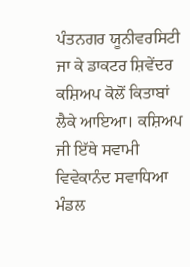ਪੰਤਨਗਰ ਯੂਨੀਵਰਸਿਟੀ ਜਾ ਕੇ ਡਾਕਟਰ ਸ਼ਿਵੇਂਦਰ ਕਸ਼ਿਅਪ ਕੋਲੋਂ ਕਿਤਾਬਾਂ ਲੈਕੇ ਆਇਆ। ਕਸ਼ਿਅਪ ਜੀ ਇੱਥੇ ਸਵਾਮੀ ਵਿਵੇਕਾਨੰਦ ਸਵਾਧਿਆ ਮੰਡਲ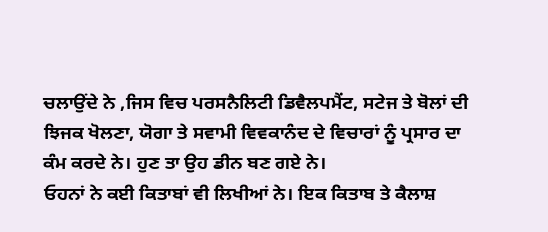ਚਲਾਉਂਦੇ ਨੇ ,ਜਿਸ ਵਿਚ ਪਰਸਨੈਲਿਟੀ ਡਿਵੈਲਪਮੈਂਟ, ਸਟੇਜ ਤੇ ਬੋਲਾਂ ਦੀ ਝਿਜਕ ਖੋਲਣਾ, ਯੋਗਾ ਤੇ ਸਵਾਮੀ ਵਿਵਕਾਨੰਦ ਦੇ ਵਿਚਾਰਾਂ ਨੂੰ ਪ੍ਰਸਾਰ ਦਾ ਕੰਮ ਕਰਦੇ ਨੇ। ਹੁਣ ਤਾ ਉਹ ਡੀਨ ਬਣ ਗਏ ਨੇ।
ਓਹਨਾਂ ਨੇ ਕਈ ਕਿਤਾਬਾਂ ਵੀ ਲਿਖੀਆਂ ਨੇ। ਇਕ ਕਿਤਾਬ ਤੇ ਕੈਲਾਸ਼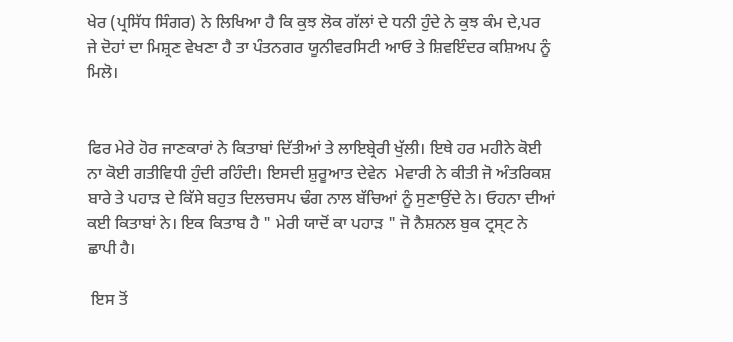ਖੇਰ (ਪ੍ਰਸਿੱਧ ਸਿੰਗਰ) ਨੇ ਲਿਖਿਆ ਹੈ ਕਿ ਕੁਝ ਲੋਕ ਗੱਲਾਂ ਦੇ ਧਨੀ ਹੁੰਦੇ ਨੇ ਕੁਝ ਕੰਮ ਦੇ,ਪਰ  ਜੇ ਦੋਹਾਂ ਦਾ ਮਿਸ਼੍ਰਣ ਵੇਖਣਾ ਹੈ ਤਾ ਪੰਤਨਗਰ ਯੂਨੀਵਰਸਿਟੀ ਆਓ ਤੇ ਸ਼ਿਵਇੰਦਰ ਕਸ਼ਿਅਪ ਨੂੰ ਮਿਲੋ।


ਫਿਰ ਮੇਰੇ ਹੋਰ ਜਾਣਕਾਰਾਂ ਨੇ ਕਿਤਾਬਾਂ ਦਿੱਤੀਆਂ ਤੇ ਲਾਇਬ੍ਰੇਰੀ ਖੁੱਲੀ। ਇਥੇ ਹਰ ਮਹੀਨੇ ਕੋਈ ਨਾ ਕੋਈ ਗਤੀਵਿਧੀ ਹੁੰਦੀ ਰਹਿੰਦੀ। ਇਸਦੀ ਸ਼ੁਰੂਆਤ ਦੇਵੇਨ  ਮੇਵਾਰੀ ਨੇ ਕੀਤੀ ਜੋ ਅੰਤਰਿਕਸ਼ ਬਾਰੇ ਤੇ ਪਹਾੜ ਦੇ ਕਿੱਸੇ ਬਹੁਤ ਦਿਲਚਸਪ ਢੰਗ ਨਾਲ ਬੱਚਿਆਂ ਨੂੰ ਸੁਣਾਉਂਦੇ ਨੇ। ਓਹਨਾ ਦੀਆਂ ਕਈ ਕਿਤਾਬਾਂ ਨੇ। ਇਕ ਕਿਤਾਬ ਹੈ " ਮੇਰੀ ਯਾਦੋਂ ਕਾ ਪਹਾੜ " ਜੋ ਨੈਸ਼ਨਲ ਬੁਕ ਟ੍ਰਸ੍ਟ ਨੇ ਛਾਪੀ ਹੈ।

 ਇਸ ਤੋਂ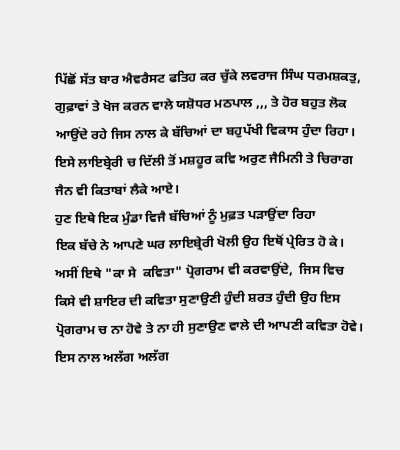ਪਿੱਛੋਂ ਸੱਤ ਬਾਰ ਐਵਰੈਸਟ ਫਤਿਹ ਕਰ ਚੁੱਕੇ ਲਵਰਾਜ ਸਿੰਘ ਧਰਮਸ਼ਕਤੁ, ਗੁਫ਼ਾਵਾਂ ਤੇ ਖੋਜ ਕਰਨ ਵਾਲੇ ਯਸ਼ੋਧਰ ਮਠਪਾਲ ,,, ਤੇ ਹੋਰ ਬਹੁਤ ਲੋਕ ਆਉਂਦੇ ਰਹੇ ਜਿਸ ਨਾਲ ਕੇ ਬੱਚਿਆਂ ਦਾ ਬਹੁਪੱਖੀ ਵਿਕਾਸ ਹੁੰਦਾ ਰਿਹਾ।
ਇਸੇ ਲਾਇਬ੍ਰੇਰੀ ਚ ਦਿੱਲੀ ਤੋਂ ਮਸ਼ਹੂਰ ਕਵਿ ਅਰੁਣ ਜੈਮਿਨੀ ਤੇ ਚਿਰਾਗ ਜੈਨ ਵੀ ਕਿਤਾਬਾਂ ਲੈਕੇ ਆਏ।
ਹੁਣ ਇਥੇ ਇਕ ਮੁੰਡਾ ਵਿਜੈ ਬੱਚਿਆਂ ਨੂੰ ਮੁਫ਼ਤ ਪੜਾਉਂਦਾ ਰਿਹਾ
ਇਕ ਬੱਚੇ ਨੇ ਆਪਣੇ ਘਰ ਲਾਇਬ੍ਰੇਰੀ ਖੋਲੀ ਉਹ ਇਥੋਂ ਪ੍ਰੇਰਿਤ ਹੋ ਕੇ।
ਅਸੀਂ ਇਥੇ "ਕਾ ਸੇ  ਕਵਿਤਾ" ਪ੍ਰੋਗਰਾਮ ਵੀ ਕਰਵਾਉਂਦੇ,  ਜਿਸ ਵਿਚ ਕਿਸੇ ਵੀ ਸ਼ਾਇਰ ਦੀ ਕਵਿਤਾ ਸੁਣਾਉਣੀ ਹੁੰਦੀ ਸ਼ਰਤ ਹੁੰਦੀ ਉਹ ਇਸ ਪ੍ਰੋਗਰਾਮ ਚ ਨਾ ਹੋਵੇ ਤੇ ਨਾ ਹੀ ਸੁਣਾਉਣ ਵਾਲੇ ਦੀ ਆਪਣੀ ਕਵਿਤਾ ਹੋਵੇ। ਇਸ ਨਾਲ ਅਲੱਗ ਅਲੱਗ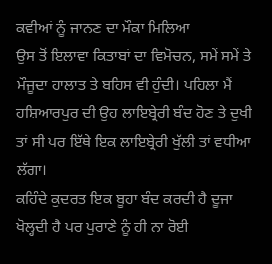ਕਵੀਆਂ ਨੂੰ ਜਾਨਣ ਦਾ ਮੌਕਾ ਮਿਲਿਆ
ਉਸ ਤੋਂ ਇਲਾਵਾ ਕਿਤਾਬਾਂ ਦਾ ਵਿਮੋਚਨ, ਸਮੇਂ ਸਮੇਂ ਤੇ ਮੌਜੂਦਾ ਹਾਲਾਤ ਤੇ ਬਹਿਸ ਵੀ ਹੁੰਦੀ। ਪਹਿਲਾ ਮੈਂ ਹਸ਼ਿਆਰਪੁਰ ਦੀ ਉਹ ਲਾਇਬ੍ਰੇਰੀ ਬੰਦ ਹੋਣ ਤੇ ਦੁਖੀ ਤਾਂ ਸੀ ਪਰ ਇੱਥੇ ਇਕ ਲਾਇਬ੍ਰੇਰੀ ਖੁੱਲੀ ਤਾਂ ਵਧੀਆ ਲੱਗਾ।
ਕਹਿੰਦੇ ਕੁਦਰਤ ਇਕ ਬੂਹਾ ਬੰਦ ਕਰਦੀ ਹੈ ਦੂਜਾ ਖੋਲ੍ਹਦੀ ਹੈ ਪਰ ਪੁਰਾਣੇ ਨੂੰ ਹੀ ਨਾ ਰੋਈ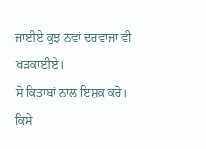ਜਾਈਏ ਕੁਝ ਨਵਾਂ ਦਰਵਾਜਾ ਵੀ ਖੜਕਾਈਏ।
ਸੋ ਕਿਤਾਬਾਂ ਨਾਲ ਇਸ਼ਕ਼ ਕਰੋ। ਕਿਸੇ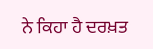ਨੇ ਕਿਹਾ ਹੈ ਦਰਖ਼ਤ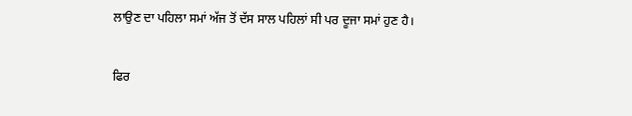ਲਾਉਣ ਦਾ ਪਹਿਲਾ ਸਮਾਂ ਅੱਜ ਤੋਂ ਦੱਸ ਸਾਲ ਪਹਿਲਾਂ ਸੀ ਪਰ ਦੂਜਾ ਸਮਾਂ ਹੁਣ ਹੈ।

ਫਿਰ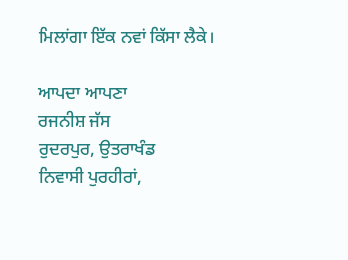ਮਿਲਾਂਗਾ ਇੱਕ ਨਵਾਂ ਕਿੱਸਾ ਲੈਕੇ।

ਆਪਦਾ ਆਪਣਾ
ਰਜਨੀਸ਼ ਜੱਸ
ਰੁਦਰਪੁਰ, ਉਤਰਾਖੰਡ
ਨਿਵਾਸੀ ਪੁਰਹੀਰਾਂ,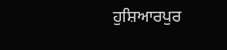ਹੁਸ਼ਿਆਰਪੁਰ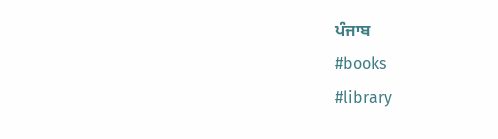ਪੰਜਾਬ
#books
#library